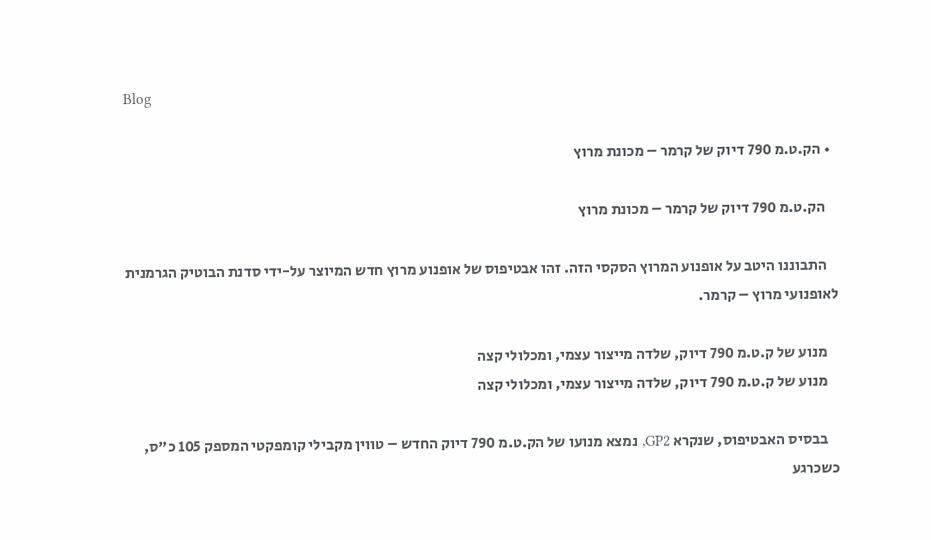Blog

  • הק.ט.מ 790 דיוק של קרמר – מכונת מרוץ

    הק.ט.מ 790 דיוק של קרמר – מכונת מרוץ

    התבוננו היטב על אופנוע המרוץ הסקסי הזה. זהו אבטיפוס של אופנוע מרוץ חדש המיוצר על-ידי סדנת הבוטיק הגרמנית לאופנועי מרוץ – קרמר.

    מנוע של ק.ט.מ 790 דיוק, שלדה מייצור עצמי, ומכלולי קצה
    מנוע של ק.ט.מ 790 דיוק, שלדה מייצור עצמי, ומכלולי קצה

    בבסיס האבטיפוס, שנקרא GP2, נמצא מנועו של הק.ט.מ 790 דיוק החדש – טווין מקבילי קומפקטי המספק 105 כ"ס, כשכרגע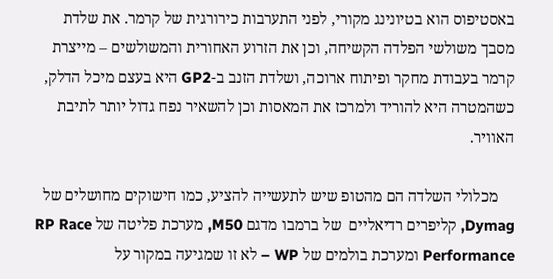באסטיפוס הוא בטיונינג מקורי, לפני התערבות כירורגית של קרמר. את שלדת מסבך משולשי הפלדה הקשיחה, וכן את הזרוע האחורית והמשולשים – מייצרת קרמר בעבודת מחקר ופיתוח ארוכה, ושלדת הזנב ב-GP2 היא בעצם מיכל הדלק, כשהמטרה היא להוריד ולמרכז את המאסות וכן להשאיר נפח גדול יותר לתיבת האוויר.

    מכלולי השלדה הם מהטופ שיש לתעשייה להציע, כמו חישוקים מחושלים של Dymag, קליפרים רדיאליים  של ברמבו מדגם M50, מערכת פליטה של RP Race Performance ומערכת בולמים של WP – לא זו שמגיעה במקור על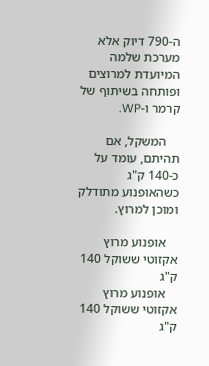ה-790 דיוק אלא מערכת שלמה המיועדת למרוצים ופותחה בשיתוף של קרמר ו-WP.

    המשקל, אם תהיתם, עומד על כ-140 ק"ג כשהאופנוע מתודלק ומוכן למרוץ.

    אופנוע מרוץ אקזוטי ששוקל 140 ק"ג
    אופנוע מרוץ אקזוטי ששוקל 140 ק"ג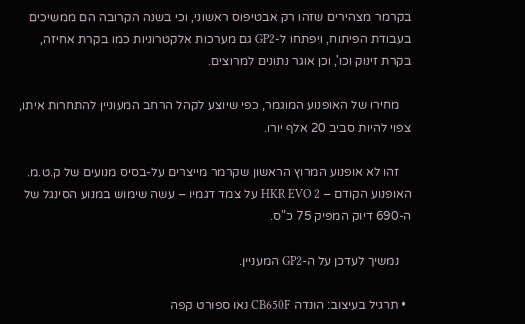בקרמר מצהירים שזהו רק אבטיפוס ראשוני, וכי בשנה הקרובה הם ממשיכים בעבודת הפיתוח, ויפתחו ל-GP2 גם מערכות אלקטרוניות כמו בקרת אחיזה, בקרת זינוק וכו', וכן אוגר נתונים למרוצים.

    מחירו של האופנוע המוגמר, כפי שיוצע לקהל הרחב המעוניין להתחרות איתו, צפוי להיות סביב 20 אלף יורו.

    זהו לא אופנוע המרוץ הראשון שקרמר מייצרים על-בסיס מנועים של ק.ט.מ. האופנוע הקודם – HKR EVO 2 על צמד דגמיו – עשה שימוש במנוע הסינגל של ה-690 דיוק המפיק 75 כ"ס.

    נמשיך לעדכן על ה-GP2 המעניין.

  • תרגיל בעיצוב: הונדה CB650F נאו ספורט קפה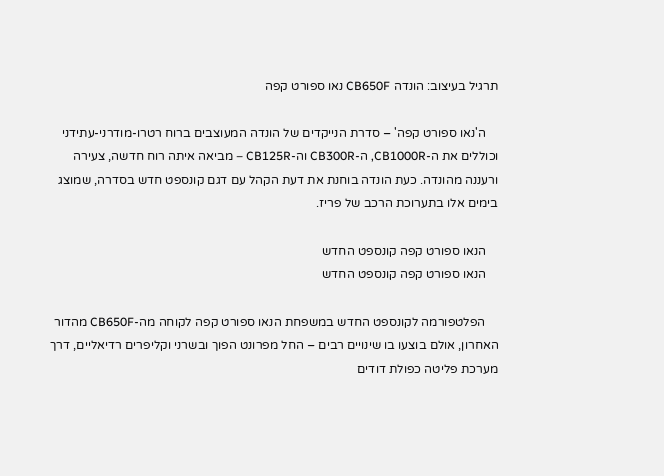תרגיל בעיצוב: הונדה CB650F נאו ספורט קפה

    ה'נאו ספורט קפה' – סדרת הנייקדים של הונדה המעוצבים ברוח רטרו-מודרני-עתידני וכוללים את ה-CB1000R, ה-CB300R וה-CB125R – מביאה איתה רוח חדשה, צעירה ורעננה מהונדה. כעת הונדה בוחנת את דעת הקהל עם דגם קונספט חדש בסדרה, שמוצג בימים אלו בתערוכת הרכב של פריז.

    הנאו ספורט קפה קונספט החדש
    הנאו ספורט קפה קונספט החדש

    הפלטפורמה לקונספט החדש במשפחת הנאו ספורט קפה לקוחה מה-CB650F מהדור האחרון, אולם בוצעו בו שינויים רבים – החל מפרונט הפוך ובשרני וקליפרים רדיאליים, דרך מערכת פליטה כפולת דודים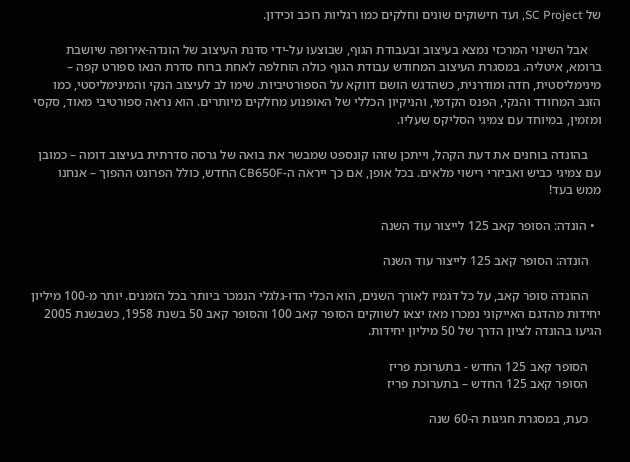של SC Project, ועד חישוקים שונים וחלקים כמו רגליות רוכב וכידון.

    אבל השינוי המרכזי נמצא בעיצוב ובעבודת הגוף, שבוצעו על-ידי סדנת העיצוב של הונדה-אירופה שיושבת ברומא, איטליה. במסגרת העיצוב המחודש עבודת הגוף כולה הוחלפה לאחת ברוח סדרת הנאו ספורט קפה – מינימליסטית, חדה ומודרנית, כשהדגש הושם דווקא על הספורטיביות. שימו לב לעיצוב הנקי והמינימליסטי, כמו הזנב המחודד והנקי, הפנס הקדמי, והניקיון הכללי של האופנוע מחלקים מיותרים. הוא נראה ספורטיבי מאוד, סקסי ומזמין, במיוחד עם צמיגי הסליקס שעליו.

    בהונדה בוחנים את דעת הקהל, וייתכן שזהו קונספט שמבשר את בואה של גרסה סדרתית בעיצוב דומה – כמובן עם צמיגי כביש ואביזרי רישוי מלאים. בכל אופן, אם כך ייראה ה-CB650F החדש, כולל הפרונט ההפוך – אנחנו ממש בעד!

  • הונדה: הסופר קאב 125 לייצור עוד השנה

    הונדה: הסופר קאב 125 לייצור עוד השנה

    ההונדה סופר קאב, על כל דגמיו לאורך השנים, הוא הכלי הדו-גלגלי הנמכר ביותר בכל הזמנים. יותר מ-100 מיליון יחידות מהדגם האייקוני נמכרו מאז יצאו לשווקים הסופר קאב 100 והסופר קאב 50 בשנת 1958, כשבשנת 2005 הגיעו בהונדה לציון הדרך של 50 מיליון יחידות.

    הסופר קאב 125 החדש - בתערוכת פריז
    הסופר קאב 125 החדש – בתערוכת פריז

    כעת, במסגרת חגיגות ה-60 שנה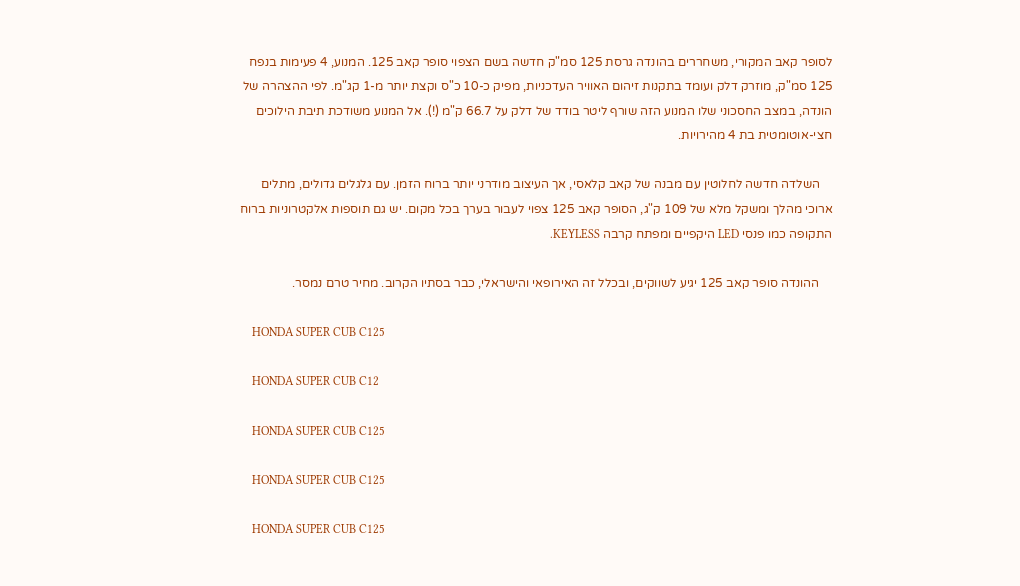לסופר קאב המקורי, משחררים בהונדה גרסת 125 סמ"ק חדשה בשם הצפוי סופר קאב 125. המנוע, 4 פעימות בנפח 125 סמ"ק, מוזרק דלק ועומד בתקנות זיהום האוויר העדכניות, מפיק כ-10 כ"ס וקצת יותר מ-1 קג"מ. לפי ההצהרה של הונדה, במצב החסכוני שלו המנוע הזה שורף ליטר בודד של דלק על 66.7 ק"מ (!). אל המנוע משודכת תיבת הילוכים חצי-אוטומטית בת 4 מהירויות.

    השלדה חדשה לחלוטין עם מבנה של קאב קלאסי, אך העיצוב מודרני יותר ברוח הזמן. עם גלגלים גדולים, מתלים ארוכי מהלך ומשקל מלא של 109 ק"ג, הסופר קאב 125 צפוי לעבור בערך בכל מקום. יש גם תוספות אלקטרוניות ברוח התקופה כמו פנסי LED היקפיים ומפתח קרבה KEYLESS.

    ההונדה סופר קאב 125 יגיע לשווקים, ובכלל זה האירופאי והישראלי, כבר בסתיו הקרוב. מחיר טרם נמסר.

    HONDA SUPER CUB C125

    HONDA SUPER CUB C12

    HONDA SUPER CUB C125

    HONDA SUPER CUB C125

    HONDA SUPER CUB C125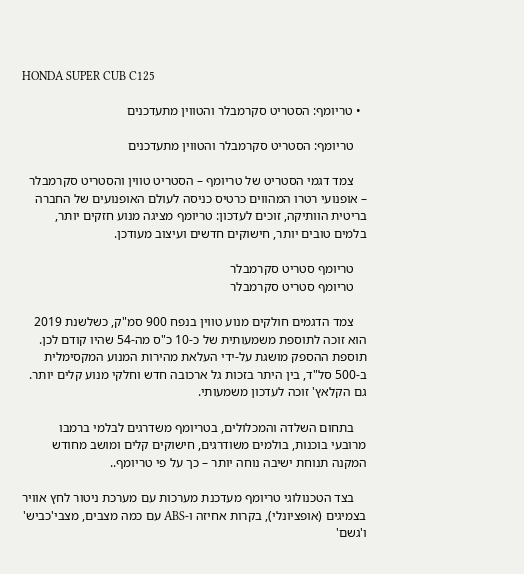HONDA SUPER CUB C125

  • טריומף: הסטריט סקרמבלר והטווין מתעדכנים

    טריומף: הסטריט סקרמבלר והטווין מתעדכנים

    צמד דגמי הסטריט של טריומף – הסטריט טווין והסטריט סקרמבלר – אופנועי רטרו המהווים כרטיס כניסה לעולם האופנועים של החברה בריטית הוותיקה, זוכים לעדכון: טריומף מציגה מנוע חזקים יותר, בלמים טובים יותר, חישוקים חדשים ועיצוב מעודכן.

    טריומף סטריט סקרמבלר
    טריומף סטריט סקרמבלר

    צמד הדגמים חולקים מנוע טווין בנפח 900 סמ"ק, כשלשנת 2019 הוא זוכה לתוספת משמעותית של כ-10 כ"ס מה-54 שהיו קודם לכן. תוספת ההספק מושגת על-ידי העלאת מהירות המנוע המקסימלית ב-500 סל"ד, בין היתר בזכות גל ארכובה חדש וחלקי מנוע קלים יותר. גם הקלאץ' זוכה לעדכון משמעותי.

    בתחום השלדה והמכלולים, בטריומף משדרגים לבלמי ברמבו מרובעי בוכנות, בולמים משודרגים, חישוקים קלים ומושב מחודש המקנה תנוחת ישיבה נוחה יותר – כך על פי טריומף..

    בצד הטכנולוגי טריומף מעדכנת מערכות עם מערכת ניטור לחץ אוויר בצמיגים (אופציונלי), בקרות אחיזה ו-ABS עם כמה מצבים, מצבי'כביש' ו'גשם'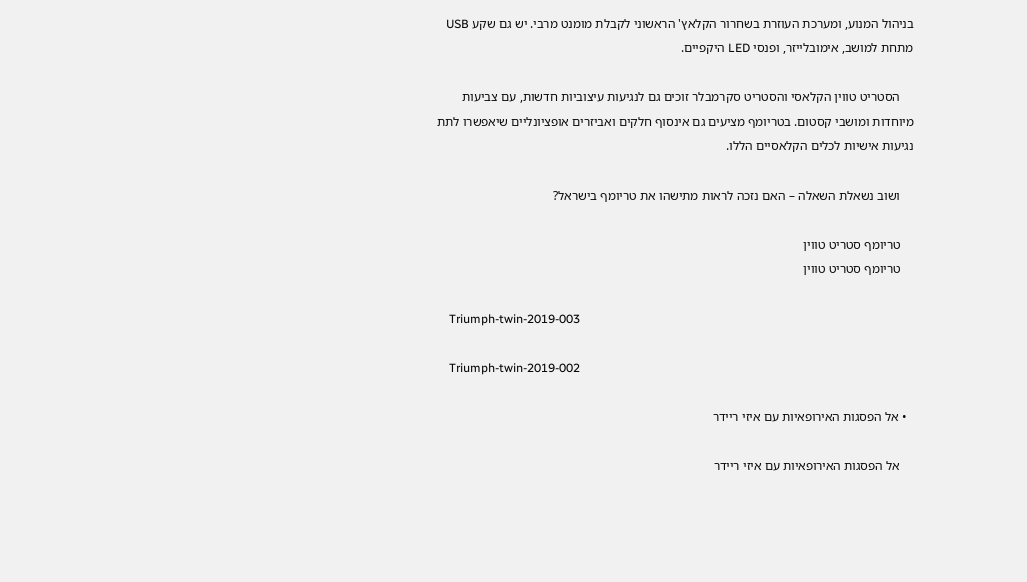בניהול המנוע, ומערכת העוזרת בשחרור הקלאץ' הראשוני לקבלת מומנט מרבי. יש גם שקע USB מתחת למושב, אימובלייזר, ופנסי LED היקפיים.

    הסטריט טווין הקלאסי והסטריט סקרמבלר זוכים גם לנגיעות עיצוביות חדשות, עם צביעות מיוחדות ומושבי קסטום. בטריומף מציעים גם אינסוף חלקים ואביזרים אופציונליים שיאפשרו לתת נגיעות אישיות לכלים הקלאסיים הללו.

    ושוב נשאלת השאלה – האם נזכה לראות מתישהו את טריומף בישראל?

    טריומף סטריט טווין
    טריומף סטריט טווין

    Triumph-twin-2019-003

    Triumph-twin-2019-002

  • אל הפסגות האירופאיות עם איזי ריידר

    אל הפסגות האירופאיות עם איזי ריידר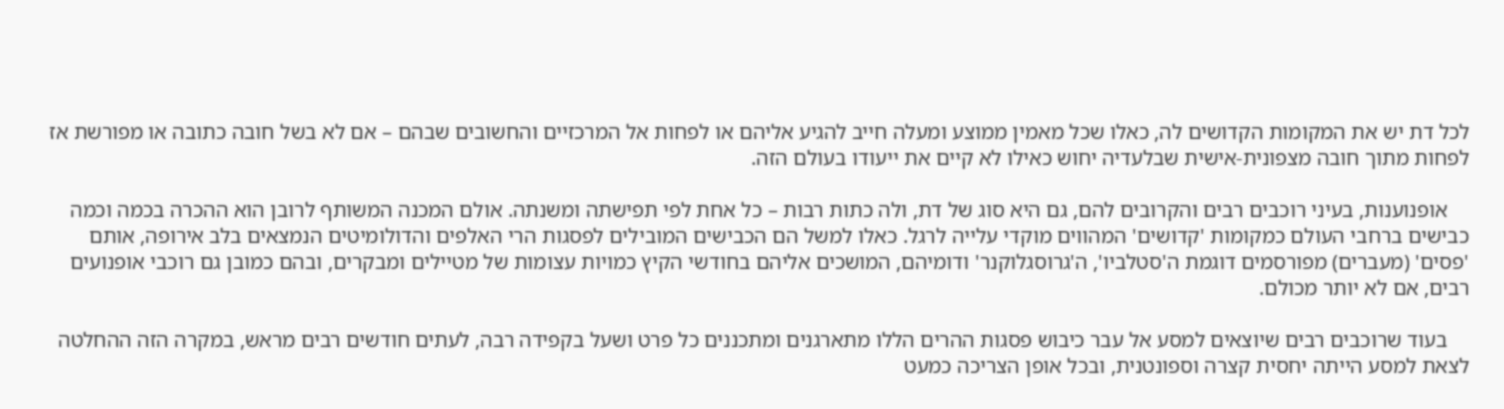לכל דת יש את המקומות הקדושים לה, כאלו שכל מאמין ממוצע ומעלה חייב להגיע אליהם או לפחות אל המרכזיים והחשובים שבהם – אם לא בשל חובה כתובה או מפורשת אז לפחות מתוך חובה מצפונית-אישית שבלעדיה יחוש כאילו לא קיים את ייעודו בעולם הזה.

    אופנוענות, בעיני רוכבים רבים והקרובים להם, גם היא סוג של דת, ולה כתות רבות – כל אחת לפי תפישתה ומשנתה. אולם המכנה המשותף לרובן הוא ההכרה בכמה וכמה כבישים ברחבי העולם כמקומות 'קדושים' המהווים מוקדי עלייה לרגל. כאלו למשל הם הכבישים המובילים לפסגות הרי האלפים והדולומיטים הנמצאים בלב אירופה, אותם 'פסים' (מעברים) מפורסמים דוגמת ה'סטלביו', ה'גרוסגלוקנר' ודומיהם, המושכים אליהם בחודשי הקיץ כמויות עצומות של מטיילים ומבקרים, ובהם כמובן גם רוכבי אופנועים רבים, אם לא יותר מכולם.

    בעוד שרוכבים רבים שיוצאים למסע אל עבר כיבוש פסגות ההרים הללו מתארגנים ומתכננים כל פרט ושעל בקפידה רבה, לעתים חודשים רבים מראש, במקרה הזה ההחלטה לצאת למסע הייתה יחסית קצרה וספונטנית, ובכל אופן הצריכה כמעט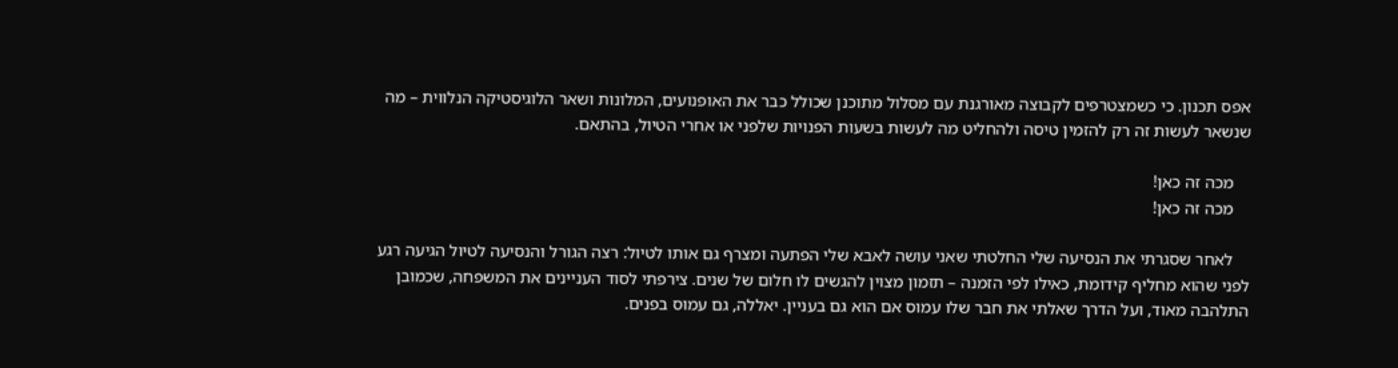אפס תכנון. כי כשמצטרפים לקבוצה מאורגנת עם מסלול מתוכנן שכולל כבר את האופנועים, המלונות ושאר הלוגיסטיקה הנלווית – מה שנשאר לעשות זה רק להזמין טיסה ולהחליט מה לעשות בשעות הפנויות שלפני או אחרי הטיול, בהתאם.

    מכה זה כאן!
    מכה זה כאן!

    לאחר שסגרתי את הנסיעה שלי החלטתי שאני עושה לאבא שלי הפתעה ומצרף גם אותו לטיול: רצה הגורל והנסיעה לטיול הגיעה רגע לפני שהוא מחליף קידומת, כאילו לפי הזמנה – תזמון מצוין להגשים לו חלום של שנים. צירפתי לסוד העניינים את המשפחה, שכמובן התלהבה מאוד, ועל הדרך שאלתי את חבר שלו עמוס אם הוא גם בעניין. יאללה, גם עמוס בפנים.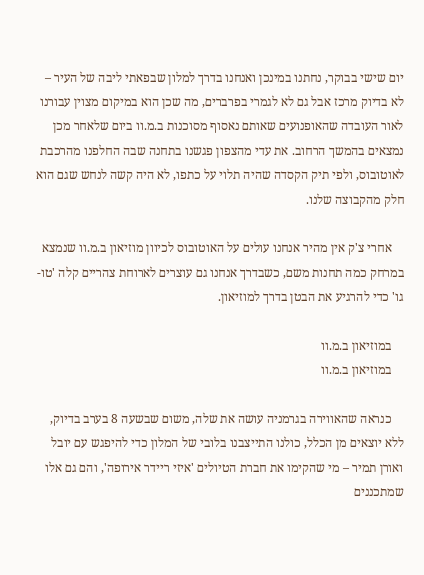יום שישי בבוקר, נחתנו במינכן ואנחנו בדרך למלון שבפאתי ליבה של העיר – לא בדיוק מרכז אבל גם לא לגמרי בפרברים, מה שכן הוא במיקום מצוין עבורנו לאור העובדה שהאופנועים שאותם נאסוף מסוכנות ב.מ.וו ביום שלאחר מכן נמצאים בהמשך הרחוב. את עדי מהצפון פגשנו בתחנה שבה החלפנו מהרכבת לאוטובוס, ולפי תיק הקסדה שהיה תלוי על כתפו, לא היה קשה לנחש שגם הוא חלק מהקבוצה שלנו.

    אחרי צ'ק אין מהיר אנחנו עולים על האוטובוס לכיוון מוזיאון ב.מ.וו שנמצא במרחק כמה תחנות משם, כשבדרך אנחנו גם עוצרים לארוחת צהריים קלה 'טו-גו' כדי להרגיע את הבטן בדרך למוזיאון.

    במוזיאון ב.מ.וו
    במוזיאון ב.מ.וו

    כנראה שהאווירה בגרמניה עושה את שלה, משום שבשעה 8 בערב בדיוק, ללא יוצאים מן הכלל, כולנו התייצבנו בלובי של המלון כדי להיפגש עם יובל ואורן תמיר – מי שהקימו את חברת הטיולים 'איזי ריידר אירופה', והם גם אלו שמתכננים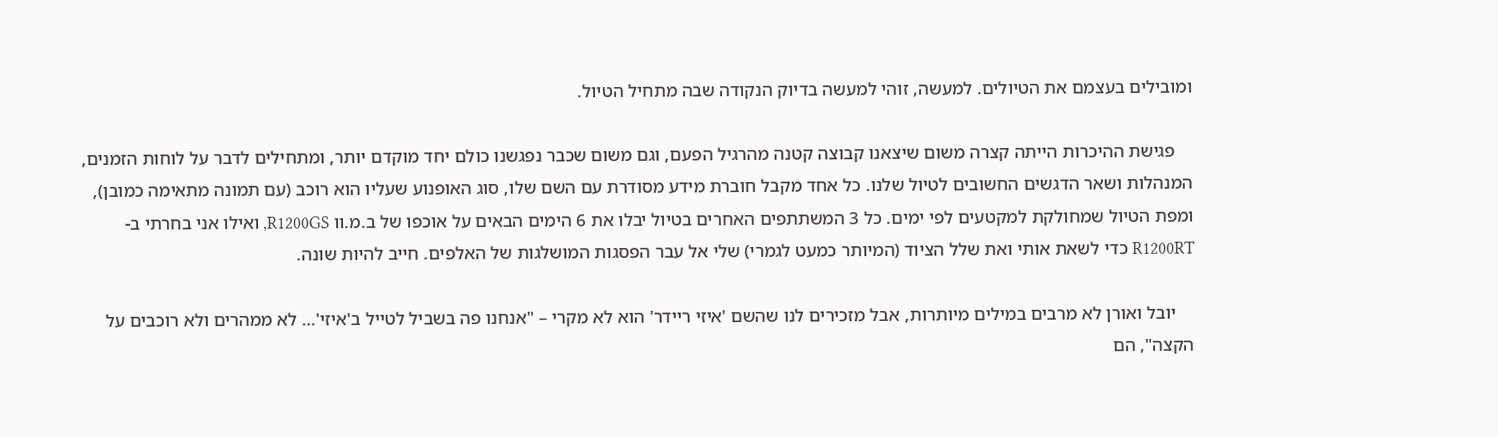ומובילים בעצמם את הטיולים. למעשה, זוהי למעשה בדיוק הנקודה שבה מתחיל הטיול.

    פגישת ההיכרות הייתה קצרה משום שיצאנו קבוצה קטנה מהרגיל הפעם, וגם משום שכבר נפגשנו כולם יחד מוקדם יותר, ומתחילים לדבר על לוחות הזמנים, המנהלות ושאר הדגשים החשובים לטיול שלנו. כל אחד מקבל חוברת מידע מסודרת עם השם שלו, סוג האופנוע שעליו הוא רוכב (עם תמונה מתאימה כמובן), ומפת הטיול שמחולקת למקטעים לפי ימים. כל 3 המשתתפים האחרים בטיול יבלו את 6 הימים הבאים על אוכפו של ב.מ.וו R1200GS, ואילו אני בחרתי ב-R1200RT כדי לשאת אותי ואת שלל הציוד (המיותר כמעט לגמרי) שלי אל עבר הפסגות המושלגות של האלפים. חייב להיות שונה.

    יובל ואורן לא מרבים במילים מיותרות, אבל מזכירים לנו שהשם 'איזי ריידר' הוא לא מקרי – "אנחנו פה בשביל לטייל ב'איזי'… לא ממהרים ולא רוכבים על הקצה", הם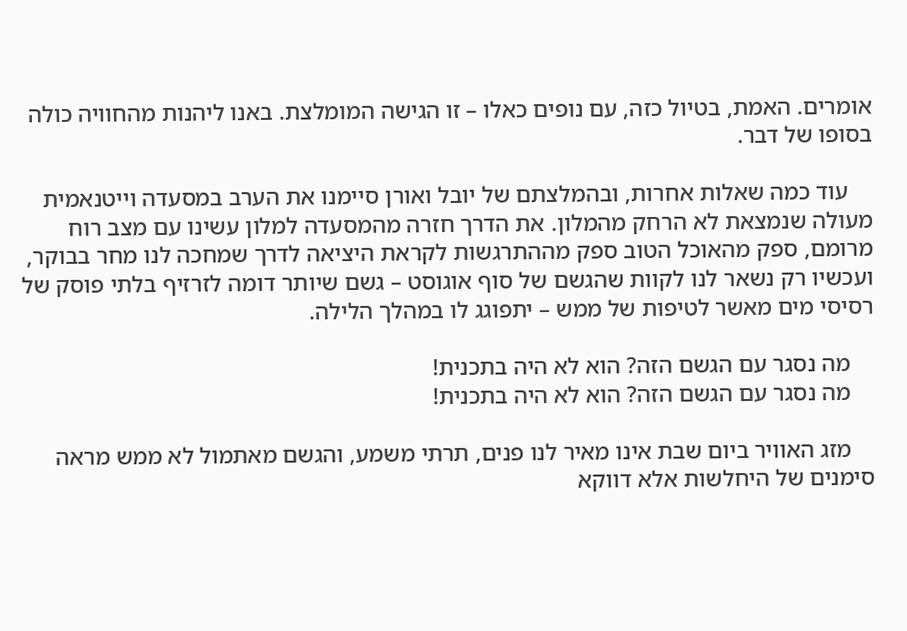אומרים. האמת, בטיול כזה, עם נופים כאלו – זו הגישה המומלצת. באנו ליהנות מהחוויה כולה בסופו של דבר.

    עוד כמה שאלות אחרות, ובהמלצתם של יובל ואורן סיימנו את הערב במסעדה וייטנאמית מעולה שנמצאת לא הרחק מהמלון. את הדרך חזרה מהמסעדה למלון עשינו עם מצב רוח מרומם, ספק מהאוכל הטוב ספק מההתרגשות לקראת היציאה לדרך שמחכה לנו מחר בבוקר, ועכשיו רק נשאר לנו לקוות שהגשם של סוף אוגוסט – גשם שיותר דומה לזרזיף בלתי פוסק של רסיסי מים מאשר לטיפות של ממש – יתפוגג לו במהלך הלילה.

    מה נסגר עם הגשם הזה? הוא לא היה בתכנית!
    מה נסגר עם הגשם הזה? הוא לא היה בתכנית!

    מזג האוויר ביום שבת אינו מאיר לנו פנים, תרתי משמע, והגשם מאתמול לא ממש מראה סימנים של היחלשות אלא דווקא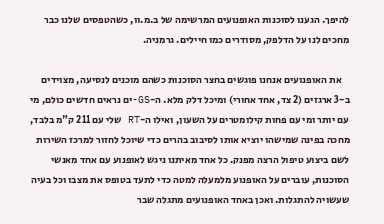להיפך. הגענו לסוכנות האופנועים המרשימה של ב.מ.וו, כשהטפסים שלנו כבר מחכים לנו על הדלפק, מסודרים כמו חיילים. גרמניה.

    את האופנועים אנחנו פוגשים בחצר הסוכנות כשהם מוכנים לנסיעה, מצוידים ב-3 ארגזים (2 צד, אחד אחורי) ומיכל דלק מלא. ה-GS-ים נראים חדשים כולם, מי עם יותר ומי עם פחות קילומטרים על השעון, ואילו ה-RT שלי עם 211 ק"מ בלבד, מחכה בפינה שמישהו יוציא אותו לסיבוב בהרים כדי שיוכל לחזור למרכז השירות לשם ביצוע טיפול הרצה מפנק. כל אחד מאיתנו ניגש לאופנוע עם אחד מאנשי הסוכנות, עוברים על האופנוע מלמעלה למטה כדי לתעד בטופס את מצבו וכל בעיה שעשויה להתגלות. ואכן באחד האופנועים מתגלה שבר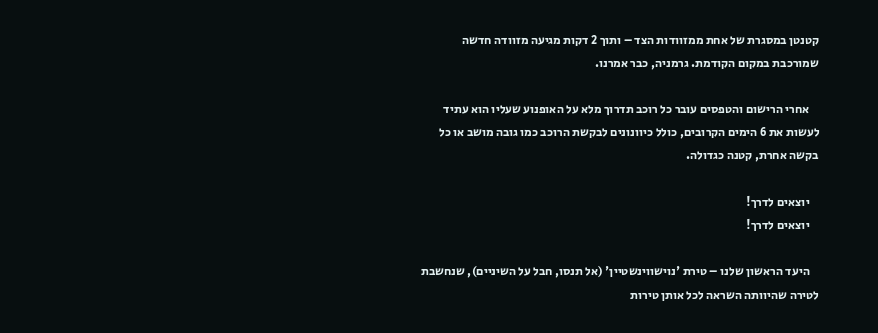קטנטן במסגרת של אחת ממזוודות הצד – ותוך 2 דקות מגיעה מזוודה חדשה שמורכבת במקום הקודמת. גרמניה, כבר אמרנו.

    אחרי הרישום והטפסים עובר כל רוכב תדרוך מלא על האופנוע שעליו הוא עתיד לעשות את 6 הימים הקרובים, כולל כיוונונים לבקשת הרוכב כמו גובה מושב או כל בקשה אחרת, קטנה כגדולה.

    יוצאים לדרך!
    יוצאים לדרך!

    היעד הראשון שלנו – טירת 'נוישווינשטיין' (אל תנסו, חבל על השיניים), שנחשבת לטירה שהיוותה השראה לכל אותן טירות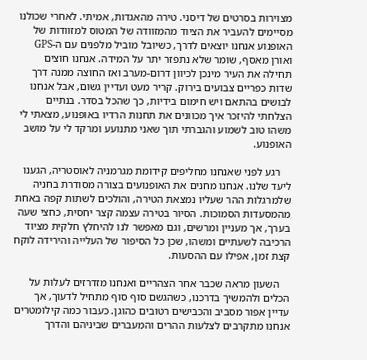מצוירות בסרטים של דיסני. טירה מהאגדות, אמיתי. לאחרי שכולנו מסיימים להעביר את הציוד מהמזוודה של המטוס למזוודות של האופנוע אנחנו יוצאים לדרך, כשיובל מוביל מלפנים עם ה-GPS ואורן מאסף, שומר שלא נתפזר יתר על המידה. אנחנו חוצים תחילה את העיר מינכן לכיוון דרום-מערב ואז החוצה ממנה דרך שדות כפריים צבועים בירוק. קריר מעט ועדיין גשום, אבל אנחנו לבושים בהתאם ויש חימום בידיות, כך שהכל בסדר. בנתיים הצלחתי להיזכר איך מכוונים את תחנות הרדיו באופנוע, מצאתי לי משהו טוב לשמוע והגברתי תוך שאני מתנועע ומרקד לי על מושב האופנוע.

    רגע לפני שאנחנו מחליפים קידומת מגרמניה לאוסטריה, הגענו ליעד שלנו. אנחנו מחנים את האופנועים בצורה מסודרת בחניה שלמרגלות ההר שעליו נמצאת הטירה, והולכים לשתות קפה באחת מהמסעדות הסמוכות. הסיור בטירה עצמה קצר יחסית, כחצי שעה בערך, אך מעניין ומרשים, וגם מאפשר לנו להיחלץ חלקית מציוד הרכיבה לשעתיים ומשהו, שכן כל הסיפור של העלייה והירידה לוקח קצת זמן, אפילו עם ההסעות.

    השעון מראה שכבר אחר הצהריים ואנחנו מזדרזים לעלות על הכלים ולהמשיך בדרכנו, כשהגשם סוף סוף מתחיל לדעוך, אך עדיין אפור מסביב והכבישים רטובים כהוגן. כעבור כמה קילומטרים אנחנו מתקרבים לצלעות ההרים והמעברים שביניהם והדרך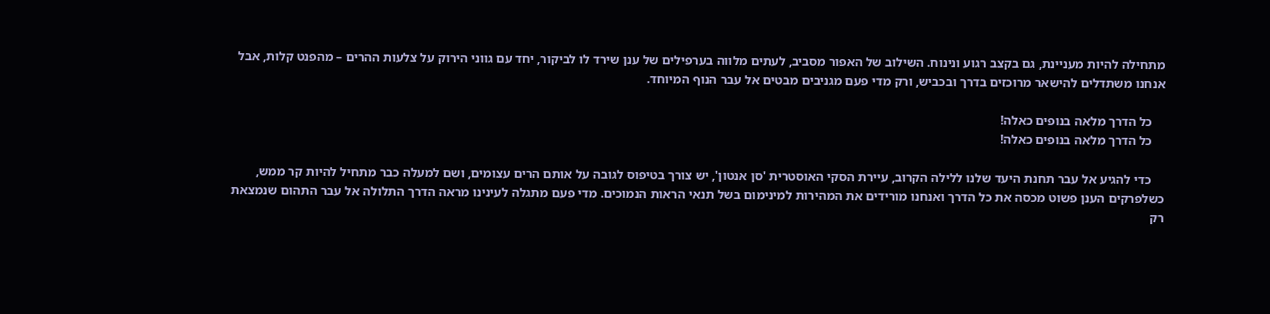מתחילה להיות מעניינת, גם בקצב רגוע ונינוח. השילוב של האפור מסביב, לעתים מלווה בערפילים של ענן שירד לו לביקור, יחד עם גווני הירוק על צלעות ההרים – מהפנט קלות, אבל אנחנו משתדלים להישאר מרוכזים בדרך ובכביש, ורק מדי פעם מגניבים מבטים אל עבר הנוף המיוחד.

    כל הדרך מלאה בנופים כאלה!
    כל הדרך מלאה בנופים כאלה!

    כדי להגיע אל עבר תחנת היעד שלנו ללילה הקרוב, עיירת הסקי האוסטרית 'סן אנטון', יש צורך בטיפוס לגובה על אותם הרים עצומים, ושם למעלה כבר מתחיל להיות קר ממש, כשלפרקים הענן פשוט מכסה את כל הדרך ואנחנו מורידים את המהירות למינימום בשל תנאי הראות הנמוכים. מדי פעם מתגלה לעינינו מראה הדרך התלולה אל עבר התהום שנמצאת רק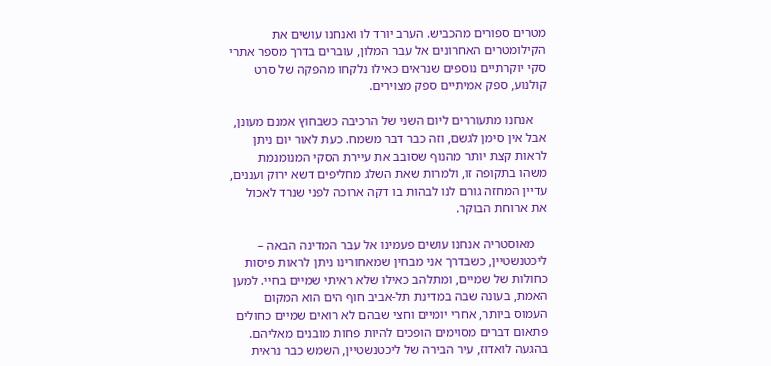מטרים ספורים מהכביש. הערב יורד לו ואנחנו עושים את הקילומטרים האחרונים אל עבר המלון, עוברים בדרך מספר אתרי סקי יוקרתיים נוספים שנראים כאילו נלקחו מהפקה של סרט קולנוע, ספק אמיתיים ספק מצוירים.

    אנחנו מתעוררים ליום השני של הרכיבה כשבחוץ אמנם מעונן, אבל אין סימן לגשם, וזה כבר דבר משמח. כעת לאור יום ניתן לראות קצת יותר מהנוף שסובב את עיירת הסקי המנומנמת משהו בתקופה זו, ולמרות שאת השלג מחליפים דשא ירוק ועננים, עדיין המחזה גורם לנו לבהות בו דקה ארוכה לפני שנרד לאכול את ארוחת הבוקר.

    מאוסטריה אנחנו עושים פעמינו אל עבר המדינה הבאה – ליכטנשטיין, כשבדרך אני מבחין שמאחורינו ניתן לראות פיסות כחולות של שמיים, ומתלהב כאילו שלא ראיתי שמיים בחיי. למען האמת, בעונה שבה במדינת תל-אביב חוף הים הוא המקום העמוס ביותר, אחרי יומיים וחצי שבהם לא רואים שמיים כחולים פתאום דברים מסוימים הופכים להיות פחות מובנים מאליהם. בהגעה לואדוז, עיר הבירה של ליכטנשטיין, השמש כבר נראית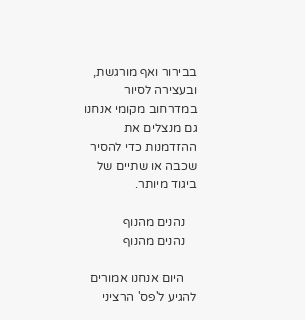בבירור ואף מורגשת, ובעצירה לסיור במדרחוב מקומי אנחנו גם מנצלים את ההזדמנות כדי להסיר שכבה או שתיים של ביגוד מיותר.

    נהנים מהנוף
    נהנים מהנוף

    היום אנחנו אמורים להגיע ל'פס' הרציני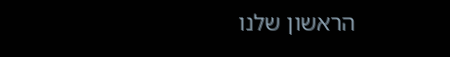הראשון שלנו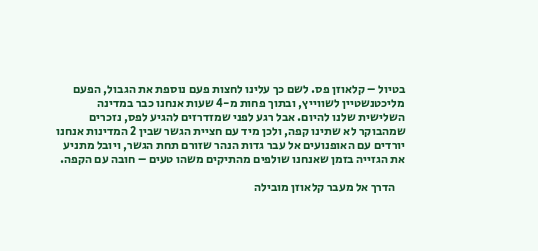בטיול – קלאוזן פס. לשם כך עלינו לחצות פעם נוספת את הגבול, הפעם מליכטנשטיין לשווייץ, ובתוך פחות מ-4 שעות אנחנו כבר במדינה השלישית שלנו להיום. אבל רגע לפני שמזדרזים להגיע לפס, נזכרים שמהבוקר לא שתינו קפה, ולכן מיד עם חציית הגשר שבין 2 המדינות אנחנו יורדים עם האופנועים אל עבר גדות הנהר שזורם תחת הגשר, ויובל מתניע את הגזייה בזמן שאנחנו שולפים מהתיקים משהו טעים – חובה עם הקפה.

    הדרך אל מעבר קלאוזן מובילה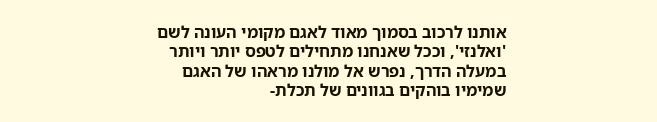אותנו לרכוב בסמוך מאוד לאגם מקומי העונה לשם 'ואלנזי', וככל שאנחנו מתחילים לטפס יותר ויותר במעלה הדרך, נפרש אל מולנו מראהו של האגם שמימיו בוהקים בגוונים של תכלת-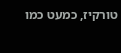טורקיז, כמעט כמו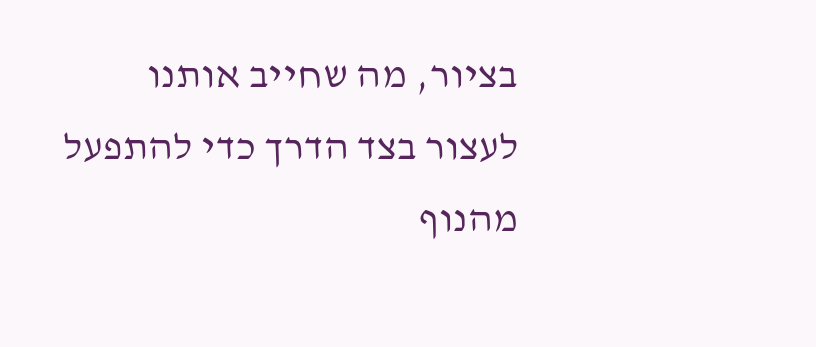בציור, מה שחייב אותנו לעצור בצד הדרך כדי להתפעל מהנוף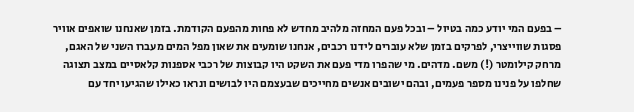– בפעם המי יודע כמה בטיול – ובכל פעם המחזה מלהיב מחדש לא פחות מהפעם הקודמת. בזמן שאנחנו שואפים אוויר פסגות שווייצרי, לפרקים בזמן שלא עוברים לידנו רכבים, אנחנו שומעים את שאון מפל המים מעברו השני של האגם, מרחק קילומטר (!) משם. מדהים. מי שהפרו מדי פעם את השקט היו קבוצות של רכבי אספנות קלאסיים במצב תצוגה שחלפו על פנינו מספר פעמים, ובהם ישובים אנשים מחייכים שבעצמם היו לבושים ונראו כאילו שהגיעו יחד עם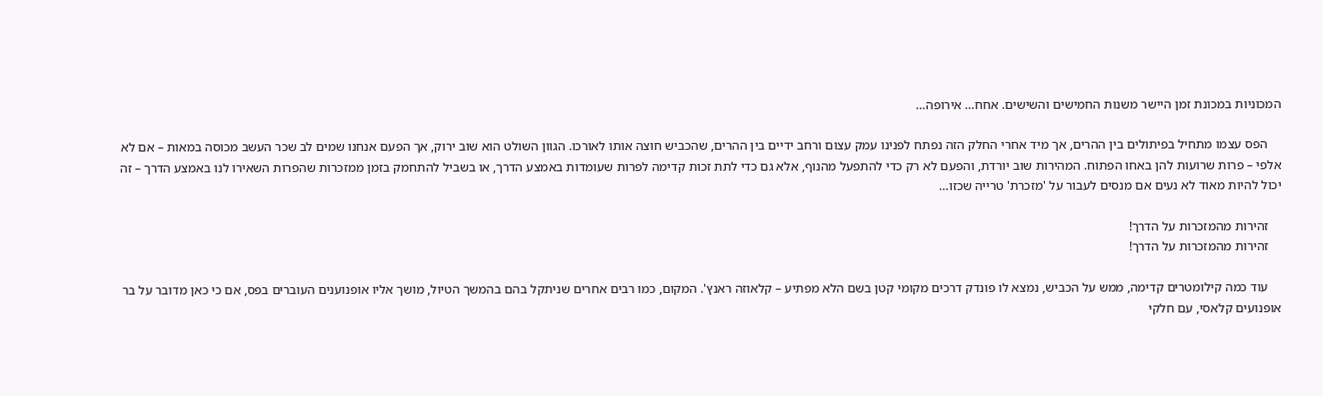המכוניות במכונת זמן היישר משנות החמישים והשישים. אחח… אירופה…

    הפס עצמו מתחיל בפיתולים בין ההרים, אך מיד אחרי החלק הזה נפתח לפנינו עמק עצום ורחב ידיים בין ההרים, שהכביש חוצה אותו לאורכו. הגוון השולט הוא שוב ירוק, אך הפעם אנחנו שמים לב שכר העשב מכוסה במאות – אם לא אלפי – פרות שרועות להן באחו הפתוח. המהירות שוב יורדת, והפעם לא רק כדי להתפעל מהנוף, אלא גם כדי לתת זכות קדימה לפרות שעומדות באמצע הדרך, או בשביל להתחמק בזמן ממזכרות שהפרות השאירו לנו באמצע הדרך – זה יכול להיות מאוד לא נעים אם מנסים לעבור על 'מזכרת' טרייה שכזו…

    זהירות מהמזכרות על הדרך!
    זהירות מהמזכרות על הדרך!

    עוד כמה קילומטרים קדימה, ממש על הכביש, נמצא לו פונדק דרכים מקומי קטן בשם הלא מפתיע – קלאוזה ראנץ'. המקום, כמו רבים אחרים שניתקל בהם בהמשך הטיול, מושך אליו אופנוענים העוברים בפס, אם כי כאן מדובר על בר אופנועים קלאסי, עם חלקי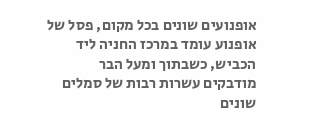אופנועים שונים בכל מקום, פסל של אופנוע עומד במרכז החניה ליד הכביש, כשבתוך ומעל הבר מודבקים עשרות רבות של סמלים שונים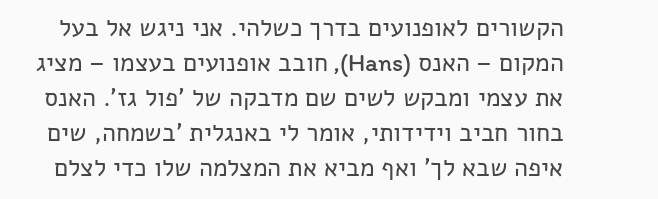הקשורים לאופנועים בדרך כשלהי. אני ניגש אל בעל המקום – האנס (Hans), חובב אופנועים בעצמו – מציג את עצמי ומבקש לשים שם מדבקה של 'פול גז'. האנס בחור חביב וידידותי, אומר לי באנגלית 'בשמחה, שים איפה שבא לך' ואף מביא את המצלמה שלו כדי לצלם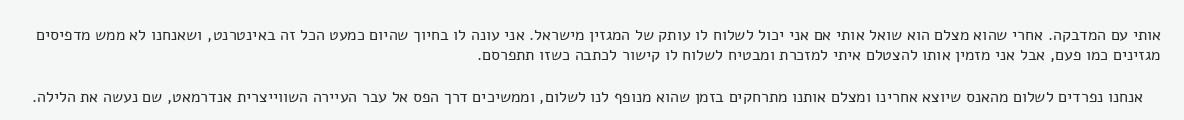אותי עם המדבקה. אחרי שהוא מצלם הוא שואל אותי אם אני יכול לשלוח לו עותק של המגזין מישראל. אני עונה לו בחיוך שהיום כמעט הכל זה באינטרנט, ושאנחנו לא ממש מדפיסים מגזינים כמו פעם, אבל אני מזמין אותו להצטלם איתי למזכרת ומבטיח לשלוח לו קישור לכתבה כשזו תתפרסם.

    אנחנו נפרדים לשלום מהאנס שיוצא אחרינו ומצלם אותנו מתרחקים בזמן שהוא מנופף לנו לשלום, וממשיכים דרך הפס אל עבר העיירה השווייצרית אנדרמאט, שם נעשה את הלילה.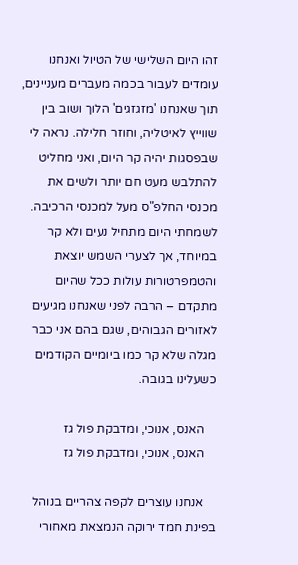זהו היום השלישי של הטיול ואנחנו עומדים לעבור בכמה מעברים מעניינים, תוך שאנחנו 'מזגזגים' הלוך ושוב בין שווייץ לאיטליה, וחוזר חלילה. נראה לי שבפסגות יהיה קר היום, ואני מחליט להתלבש מעט חם יותר ולשים את מכנסי החלפ"ס מעל למכנסי הרכיבה. לשמחתי היום מתחיל נעים ולא קר במיוחד, אך לצערי השמש יוצאת והטמפרטורות עולות ככל שהיום מתקדם – הרבה לפני שאנחנו מגיעים לאזורים הגבוהים, שגם בהם אני כבר מגלה שלא קר כמו ביומיים הקודמים כשעלינו בגובה.

    האנס, אנוכי, ומדבקת פול גז
    האנס, אנוכי, ומדבקת פול גז

    אנחנו עוצרים לקפה צהריים בנוהל בפינת חמד ירוקה הנמצאת מאחורי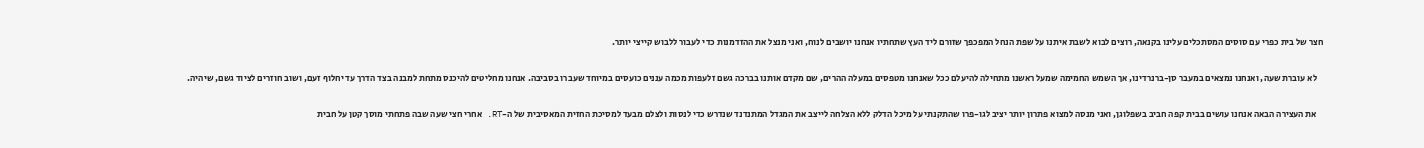חצר של בית כפרי עם סוסים המסתכלים עלינו בקנאה, רוצים לבוא לשבת איתנו על שפת הנחל המפכפך שזורם ליד העץ שתחתיו אנחנו יושבים לנוח, ואני מנצל את ההזדמנות כדי לעבור ללבוש קייצי יותר.

    לא עוברת שעה, ואנחנו נמצאים במעבר סן-ברנרדינו, אך השמש החמימה שמעל ראשנו מתחילה להיעלם ככל שאנחנו מטפסים במעלה ההרים, שם מקדם אותנו בברכה גשם זלעפות מכמה עננים כועסים במיוחד שעברו בסביבה. אנחנו מחליטים להיכנס מתחת למבנה בצד הדרך עד יחלוף זעם, ושוב חוזרים לציוד גשם, שיהיה.

    את העצירה הבאה אנחנו עושים בבית קפה חביב בשפלוגן, ואני מנסה למצוא פתרון יותר יציב לגו-פרו שהתקנתי על מיכל הדלק ללא הצלחה לייצב את המגדל המתנדנד שנדרש כדי לנסות ולצלם מבעד למסיכת החזית המאסיבית של ה-RT. אחרי חצי שעה שבה פתחתי מוסך קטן על חבית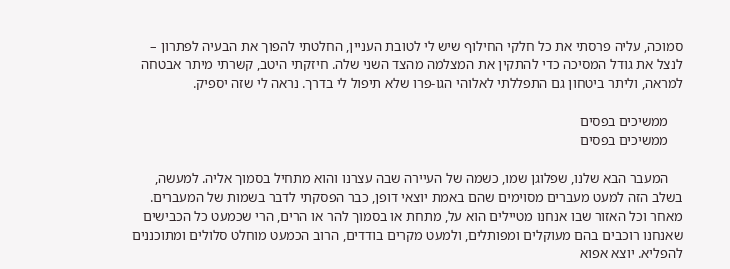סמוכה, עליה פרסתי את כל חלקי החילוף שיש לי לטובת העניין, החלטתי להפוך את הבעיה לפתרון – לנצל את גודל המסיכה כדי להתקין את המצלמה מהצד השני שלה. חיזקתי היטב, קשרתי מיתר אבטחה למראה, וליתר ביטחון גם התפללתי לאלוהי הגו-פרו שלא תיפול לי בדרך. נראה לי שזה יספיק.

    ממשיכים בפסים
    ממשיכים בפסים

    המעבר הבא שלנו, שפלוגן שמו, כשמה של העיירה שבה עצרנו והוא מתחיל בסמוך אליה. למעשה, בשלב הזה למעט מעברים מסוימים שהם באמת יוצאי דופן, כבר הפסקתי לדבר בשמות של המעברים. מאחר וכל האזור שבו אנחנו מטיילים הוא על, מתחת או בסמוך להר או הרים, הרי שכמעט כל הכבישים שאנחנו רוכבים בהם מעוקלים ומפותלים, ולמעט מקרים בודדים, הרוב הכמעט מוחלט סלולים ומתוכננים להפליא. יוצא אפוא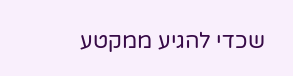שכדי להגיע ממקטע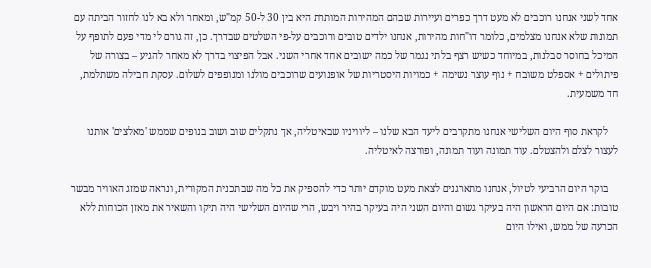אחד לשני אנחנו רוכבים לא מעט דרך כפרים ועיירות שבהם המהירות המותרת היא בין 30 ל-50 קמ"ש, ומאחר ולא בא לנו לחזור הביתה עם תמונות שלא אנחנו מצלמים, כלומר דו"חות מהירות, אנחנו ילדים טובים ורוכבים על-פי השלטים שבדרך. כן, זה גורם לי מדי פעם לתופף על המיכל בחוסר סבלנות, במיוחד כשיש רצף בלתי נגמר של כמה ישובים אחד אחרי השני. אבל הפיצוי בדרך לא מאחר להגיע – בצורה של פיתולים + אספלט משובח + נוף עוצר נשימה + כמויות היסטריות של אופנועים שרוכבים מולנו ומנופפים לשלום. עסקת חבילה משתלמת, חד משמעית.

    לקראת סוף היום השלישי אנחנו מתקרבים ליעד הבא שלנו – ליוויניו שבאיטליה, אך נתקלים שוב ושוב בנופים שממש 'מאלצים' אותנו לעצור לצלם ולהצטלם. עוד תמונה ועוד תמונה, ופורצה לאיטליה.

    בוקר היום הרביעי לטיול, אנחנו מתארגנים לצאת מעט מוקדם יותר כדי להספיק את כל מה שבתכנית המקורית, ונראה שמזג האוויר מבשר טובות: אם היום הראשון היה בעיקר גשום והיום השני היה בעיקר בהיר ויבש, הרי שהיום השלישי היה תיקו והשאיר את מאזן הכוחות ללא הכרעה של ממש, ואילו היום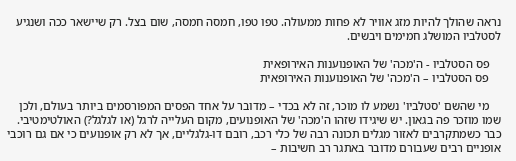נראה שהולך להיות מזג אוויר לא פחות ממעולה. טפו טפו, חמסה חמסה, שום בצל. רק שיישאר ככה ושנגיע לסטלביו המושלג חמימים ויבשים.

    פס הסטלביו - ה'מכה' של האופנוענות האירופאית
    פס הסטלביו – ה'מכה' של האופנוענות האירופאית

    מי שהשם 'סטלביו' נשמע לו מוכר, זה לא בכדי – מדובר על אחד הפסים המפורסמים ביותר בעולם, ולכן שמו מוזכר פה בגאון. יש שיגידו שזהו ה'מכה' של האופנועים, מקום העלייה לרגל (או לגלגל?) האולטימטיבי. כבר כשמתקרבים לאזור מגלים תכונה רבה של כלי רכב, רובם דו-גלגליים, אך לא רק אופנועים כי אם גם רוכבי אופניים רבים שעבורם מדובר באתגר רב חשיבות –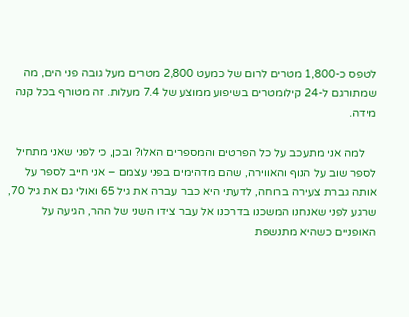לטפס כ-1,800 מטרים לרום של כמעט 2,800 מטרים מעל גובה פני הים, מה שמתורגם ל-24 קילומטרים בשיפוע ממוצע של 7.4 מעלות. זה מטורף בכל קנה מידה.

    למה אני מתעכב על כל הפרטים והמספרים האלו? ובכן, כי לפני שאני מתחיל לספר שוב על הנוף והאווירה, שהם מדהימים בפני עצמם – אני חייב לספר על אותה גברת צעירה ברוחה, לדעתי היא כבר עברה את גיל 65 ואולי גם את גיל 70, שרגע לפני שאנחנו המשכנו בדרכנו אל עבר צידו השני של ההר, הגיעה על האופניים כשהיא מתנשפת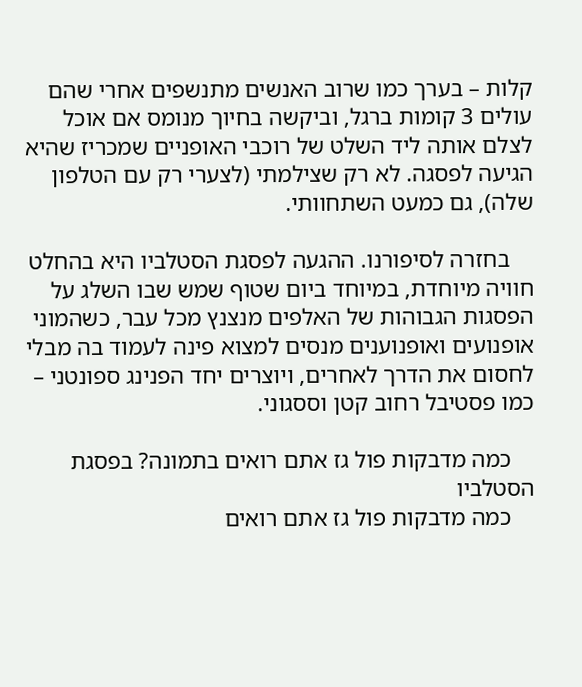קלות – בערך כמו שרוב האנשים מתנשפים אחרי שהם עולים 3 קומות ברגל, וביקשה בחיוך מנומס אם אוכל לצלם אותה ליד השלט של רוכבי האופניים שמכריז שהיא הגיעה לפסגה. לא רק שצילמתי (לצערי רק עם הטלפון שלה), גם כמעט השתחוותי.

    בחזרה לסיפורנו. ההגעה לפסגת הסטלביו היא בהחלט חוויה מיוחדת, במיוחד ביום שטוף שמש שבו השלג על הפסגות הגבוהות של האלפים מנצנץ מכל עבר, כשהמוני אופנועים ואופנוענים מנסים למצוא פינה לעמוד בה מבלי לחסום את הדרך לאחרים, ויוצרים יחד הפנינג ספונטני – כמו פסטיבל רחוב קטן וססגוני.

    כמה מדבקות פול גז אתם רואים בתמונה? בפסגת הסטלביו
    כמה מדבקות פול גז אתם רואים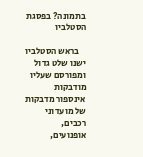בתמונה? בפסגת הסטלביו

    בראש הסטלביו ישנו שלט גדול ומפורסם שעליו מודבקות אינספור מדבקות של מועדוני רכבים, אופנועים,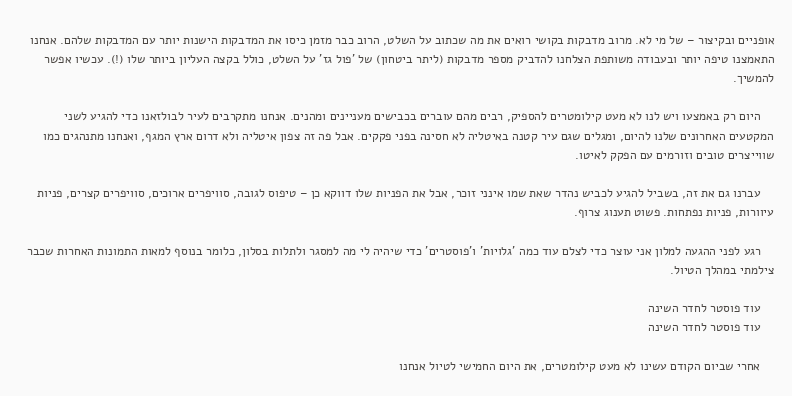אופניים ובקיצור – של מי לא. מרוב מדבקות בקושי רואים את מה שכתוב על השלט, הרוב כבר מזמן כיסו את המדבקות הישנות יותר עם המדבקות שלהם. אנחנו התאמצנו טיפה יותר ובעבודה משותפת הצלחנו להדביק מספר מדבקות (ליתר ביטחון) של 'פול גז' על השלט, כולל בקצה העליון ביותר שלו (!). עכשיו אפשר להמשיך.

    היום רק באמצעו ויש לנו לא מעט קילומטרים להספיק, רבים מהם עוברים בכבישים מעניינים ומהנים. אנחנו מתקרבים לעיר לבולזאנו כדי להגיע לשני המקטעים האחרונים שלנו להיום, ומגלים שגם עיר קטנה באיטליה לא חסינה בפני פקקים. אבל פה זה צפון איטליה ולא דרום ארץ המגף, ואנחנו מתנהגים כמו שווייצרים טובים וזורמים עם הפקק לאיטו.

    עברנו גם את זה, בשביל להגיע לכביש נהדר שאת שמו אינני זוכר, אבל את הפניות שלו דווקא כן – טיפוס לגובה, סוויפרים ארוכים, סוויפרים קצרים, פניות עיוורות, פניות נפתחות. פשוט תענוג צרוף.

    רגע לפני ההגעה למלון אני עוצר כדי לצלם עוד כמה 'גלויות' ו'פוסטרים' כדי שיהיה לי מה למסגר ולתלות בסלון, כלומר בנוסף למאות התמונות האחרות שכבר צילמתי במהלך הטיול.

    עוד פוסטר לחדר השינה
    עוד פוסטר לחדר השינה

    אחרי שביום הקודם עשינו לא מעט קילומטרים, את היום החמישי לטיול אנחנו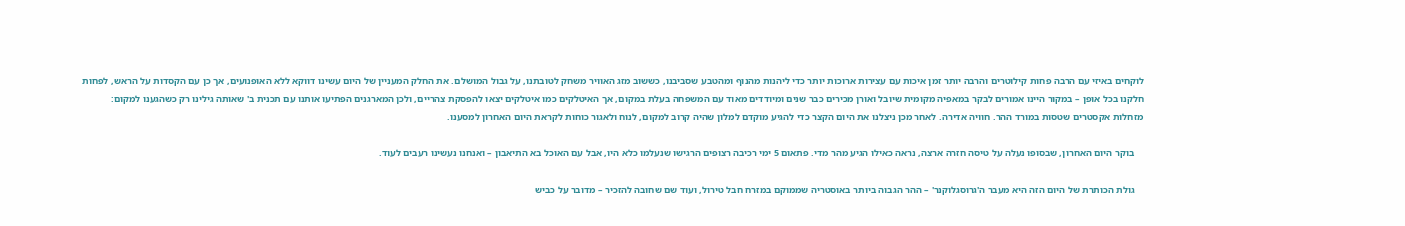לוקחים באיזי עם הרבה פחות קילוטרים והרבה יותר זמן איכות עם עצירות ארוכות יותר כדי ליהנות מהנוף ומהטבע שסביבנו, כששוב מזג האוויר משחק לטובתנו, על גבול המושלם. את החלק המעניין של היום עשינו דווקא ללא האופנועים, אך כן עם הקסדות על הראש, לפחות חלקנו בכל אופן – במקור היינו אמורים לבקר במאפיה מקומית שיובל ואורן מכירים כבר שנים ומיודדים מאוד עם המשפחה בעלת במקום, אך האיטלקים כמו איטלקים יצאו להפסקת צהריים, ולכן המארגנים הפתיעו אותנו עם תכנית ב' שאותה גילינו רק כשהגענו למקום: מזחלות אקסטרים שטסות במורד ההר. חוויה אדירה. לאחר מכן ניצלנו את היום הקצר כדי להגיע מוקדם למלון שהיה קרוב למקום, לנוח ולאגור כוחות לקראת היום האחרון למסענו.

    בוקר היום האחרון, שבסופו נעלה על טיסה חזרה ארצה, נראה כאילו הגיע מהר מדי. פתאום 5 ימי רכיבה רצופים הרגישו שנעלמו כלא היו, אבל עם האוכל בא התיאבון – ואנחנו נעשינו רעבים לעוד.

    גולת הכותרת של היום הזה היא מעבר ה'גרוסגלוקנר' – ההר הגבוה ביותר באוסטריה שממוקם במזרח חבל טירול, ועוד שם שחובה להזכיר – מדובר על כביש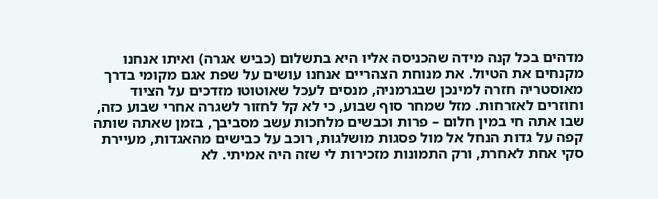מדהים בכל קנה מידה שהכניסה אליו היא בתשלום (כביש אגרה) ואיתו אנחנו מקנחים את הטיול. את מנוחת הצהריים אנחנו עושים על שפת אגם מקומי בדרך מאוסטריה חזרה למינכן שבגרמניה, מנסים לעכל שאוטוטו מזדכים על הציוד וחוזרים לאזרחות. מזל שמחר סוף שבוע, כי לא קל לחזור לשגרה אחרי שבוע כזה, שבו אתה חי במין חלום – פרות וכבשים מלחכות עשב מסביבך, בזמן שאתה שותה קפה על גדות הנחל אל מול פסגות מושלגות, רוכב על כבישים מהאגדות, מעיירת סקי אחת לאחרת, ורק התמונות מזכירות לי שזה היה אמיתי. לא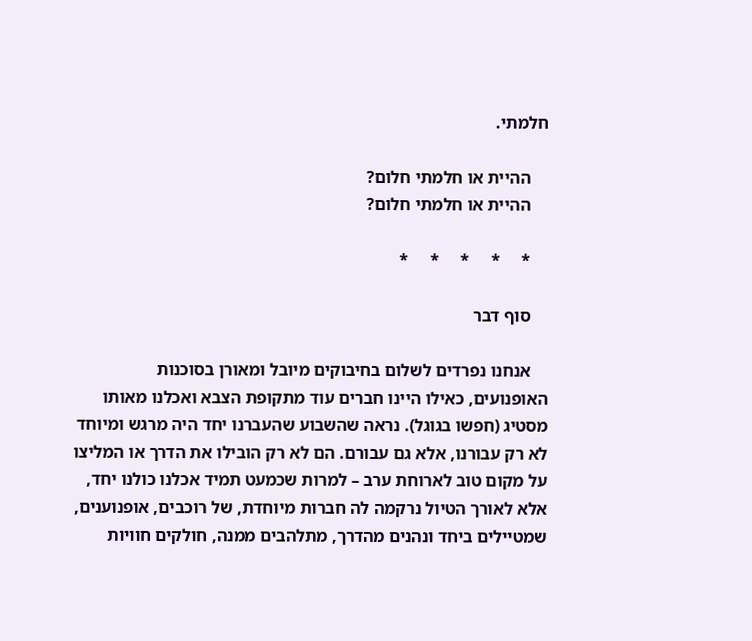חלמתי.

    ההיית או חלמתי חלום?
    ההיית או חלמתי חלום?

    *     *     *     *     *

    סוף דבר

    אנחנו נפרדים לשלום בחיבוקים מיובל ומאורן בסוכנות האופנועים, כאילו היינו חברים עוד מתקופת הצבא ואכלנו מאותו מסטיג (חפשו בגוגל). נראה שהשבוע שהעברנו יחד היה מרגש ומיוחד לא רק עבורנו, אלא גם עבורם. הם לא רק הובילו את הדרך או המליצו על מקום טוב לארוחת ערב – למרות שכמעט תמיד אכלנו כולנו יחד, אלא לאורך הטיול נרקמה לה חברות מיוחדת, של רוכבים, אופנוענים, שמטיילים ביחד ונהנים מהדרך, מתלהבים ממנה, חולקים חוויות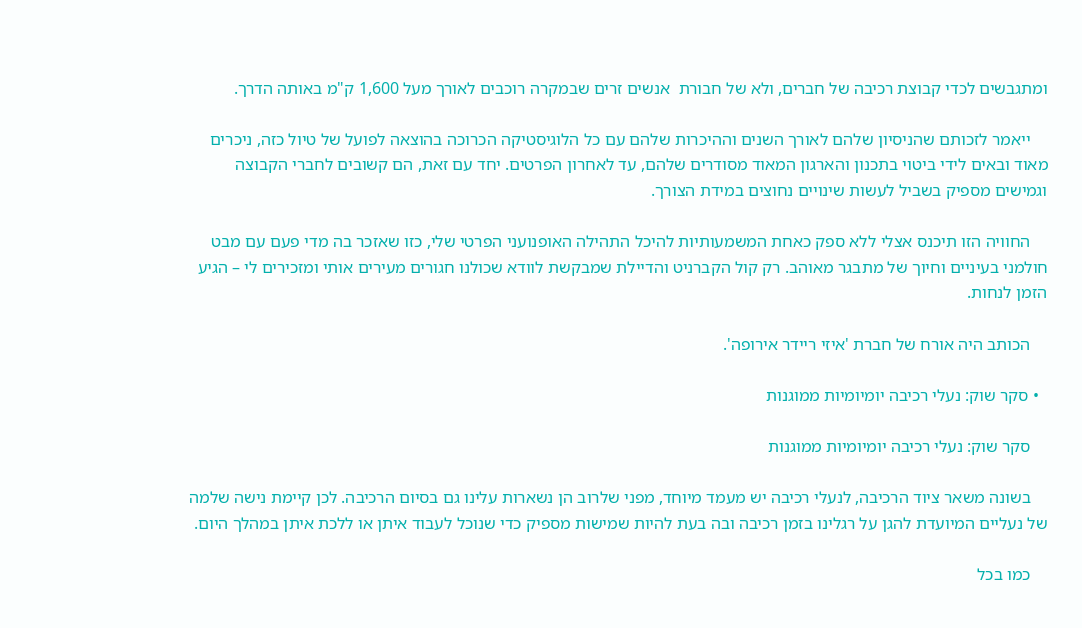ומתגבשים לכדי קבוצת רכיבה של חברים, ולא של חבורת  אנשים זרים שבמקרה רוכבים לאורך מעל 1,600 ק"מ באותה הדרך.

    ייאמר לזכותם שהניסיון שלהם לאורך השנים וההיכרות שלהם עם כל הלוגיסטיקה הכרוכה בהוצאה לפועל של טיול כזה, ניכרים מאוד ובאים לידי ביטוי בתכנון והארגון המאוד מסודרים שלהם, עד לאחרון הפרטים. יחד עם זאת, הם קשובים לחברי הקבוצה וגמישים מספיק בשביל לעשות שינויים נחוצים במידת הצורך.

    החוויה הזו תיכנס אצלי ללא ספק כאחת המשמעותיות להיכל התהילה האופנועני הפרטי שלי, כזו שאזכר בה מדי פעם עם מבט חולמני בעיניים וחיוך של מתבגר מאוהב. רק קול הקברניט והדיילת שמבקשת לוודא שכולנו חגורים מעירים אותי ומזכירים לי – הגיע הזמן לנחות.

    הכותב היה אורח של חברת 'איזי ריידר אירופה'.

  • סקר שוק: נעלי רכיבה יומיומיות ממוגנות

    סקר שוק: נעלי רכיבה יומיומיות ממוגנות

    בשונה משאר ציוד הרכיבה, לנעלי רכיבה יש מעמד מיוחד, מפני שלרוב הן נשארות עלינו גם בסיום הרכיבה. לכן קיימת נישה שלמה של נעליים המיועדת להגן על רגלינו בזמן רכיבה ובה בעת להיות שמישות מספיק כדי שנוכל לעבוד איתן או ללכת איתן במהלך היום.

    כמו בכל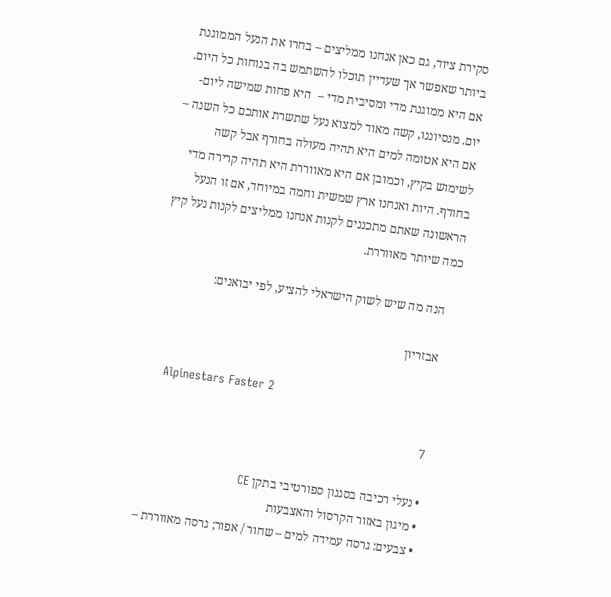סקירת ציוד, גם כאן אנחנו ממליצים – בחרו את הנעל הממוגנת ביותר שאפשר אך שעדיין תוכלו להשתמש בה בנוחות כל היום. אם היא ממוגנת מדי ומסיבית מדי –  היא פחות שמישה ליום-יום. מנסיוננו, קשה מאוד למצוא נעל שתשרת אותכם כל השנה – אם היא אטומה למים היא תהיה מעולה בחורף אבל קשה לשימוש בקיץ, וכמובן אם היא מאווררת היא תהיה קרירה מדי בחורף. היות ואנחנו ארץ שמשית וחמה במיוחד, אם זו הנעל הראשונה שאתם מתכננים לקנות אנחנו ממליצים לקנות נעל קיץ כמה שיותר מאווררת.

    הנה מה שיש לשוק הישראלי להציע, לפי יבואנים:

    אבזריון

    Alpinestars Faster 2

    7

    • נעלי רכיבה בסגנון ספורטיבי בתקן CE
    • מיגון באזור הקרסול והאצבעות
    • צבעים: גרסה עמידה למים – שחור / אפור; גרסה מאווררת –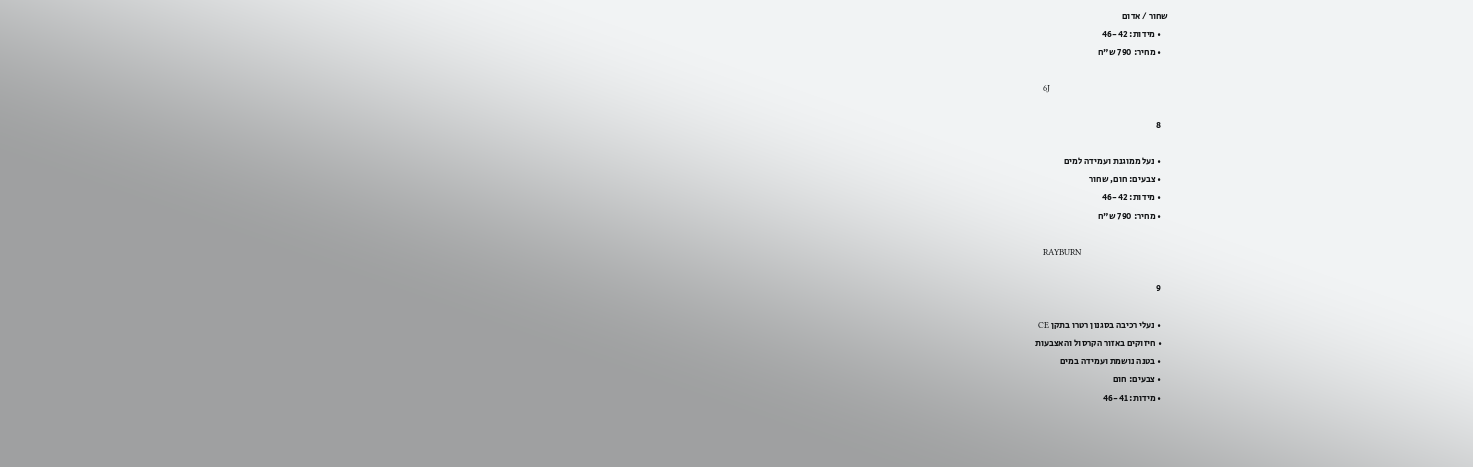שחור / אדום
    • מידות: 46-42
    • מחיר: 790 ש"ח

    6J

    8

    • נעל ממוגנת ועמידה למים
    • צבעים: חום, שחור
    • מידות: 46-42
    • מחיר: 790 ש"ח

    RAYBURN

    9

    • נעלי רכיבה בסגנון רטרו בתקן CE
    • חיזוקים באזור הקרסול והאצבעות
    • בטנה נושמת ועמידה במים
    • צבעים: חום
    • מידות: 46-41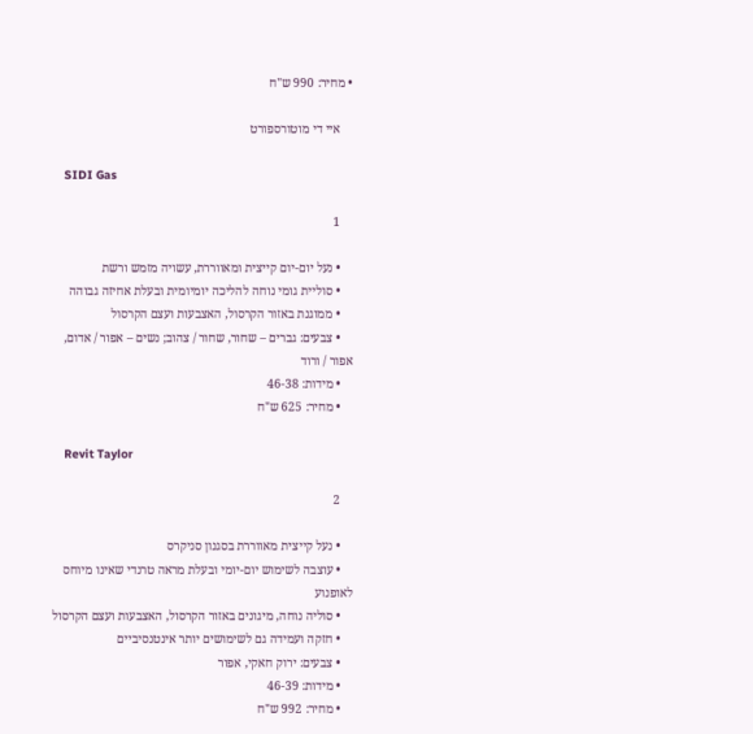• מחיר: 990 ש"ח

    איי די מוטורספורט

    SIDI Gas

    1

    • נעל יום-יום קייצית ומאווררת, עשויה מזמש ורשת
    • סוליית גומי נוחה להליכה יומיומית ובעלת אחיזה גבוהה
    • ממוגנת באזור הקרסול, האצבעות ועצם הקרסול
    • צבעים: גברים – שחור, שחור / צהוב; נשים – אפור / אדום, אפור / ורוד
    • מידות: 46-38
    • מחיר: 625 ש"ח

    Revit Taylor

    2

    • נעל קייצית מאווררת בסגנון סניקרס
    • עוצבה לשימוש יום-יומי ובעלת מראה טרנדי שאינו מיוחס לאופנוע
    • סוליה נוחה, מיגונים באזור הקרסול, האצבעות ועצם הקרסול
    • חזקה ועמידה גם לשימושים יותר אינטנסיביים
    • צבעים: ירוק חאקי, אפור
    • מידות: 46-39
    • מחיר: 992 ש"ח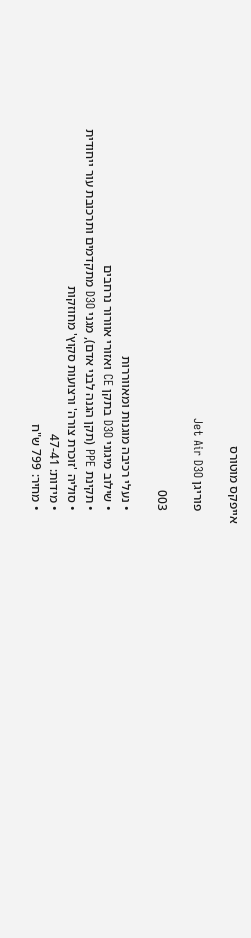אייפקס מוטורס

    פוריגן Jet Air D3O

    003

    • נעלי רכיבה מוגנות ומאווררות
    • שילוב מיגוני D3O בתקן CE ואזורי אוורור נרחבים
    • תקינת PPE (תקן הגנה לבני אדם), מגני D3O מתקדמים ותרכובת עור ייחודית
    • סוליה 'זוכרת צורה' ורצועות סקוץ' מחוזקות
    • מידות: 47-41
    • מחיר: 799 ש"ח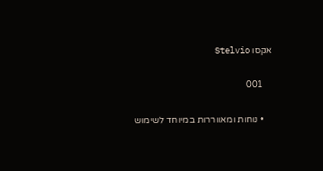אקסו Stelvio

    001

    • נוחות ומאווררות במיוחד לשימוש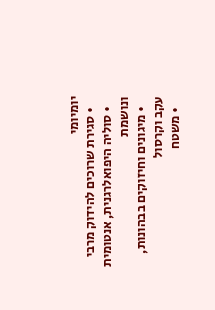יומיומי
    • סגירת שרוכים להידוק מרבי
    • סוליה היפואלרגנית, אנטומית ונושמת
    • מיגונים וחיזוקים בבהונות, עקב וקרסול
    • משטח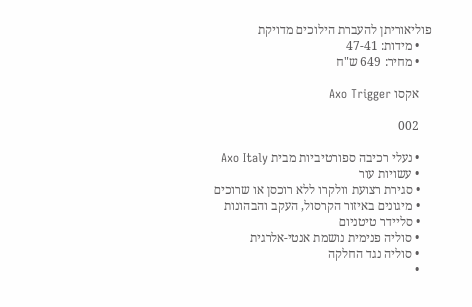פוליאוריתן להעברת הילוכים מדויקת
    • מידות: 47-41
    • מחיר: 649 ש"ח

    אקסו Axo Trigger

    002

    • נעלי רכיבה ספורטיביות מבית Axo Italy
    • עשויות עור
    • סגירת רצועת וולקרו ללא רוכסן או שרוכים
    • מיגונים באיזור הקרסול, העקב והבהונות
    • סליידר טיטניום
    • סוליה פנימית נושמת אנטי-אלרגית
    • סוליה נגד החלקה
    •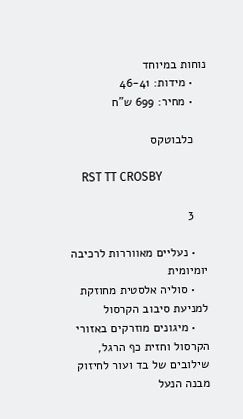נוחות במיוחד
    • מידות: 46-41
    • מחיר: 699 ש"ח

    כלבוטקס

    RST TT CROSBY

    3

    • נעליים מאווררות לרכיבה יומיומית
    • סוליה אלסטית מחוזקת למניעת סיבוב הקרסול
    • מיגונים מוזרקים באזורי הקרסול וחזית כף הרגל, שילובים של בד ועור לחיזוק מבנה הנעל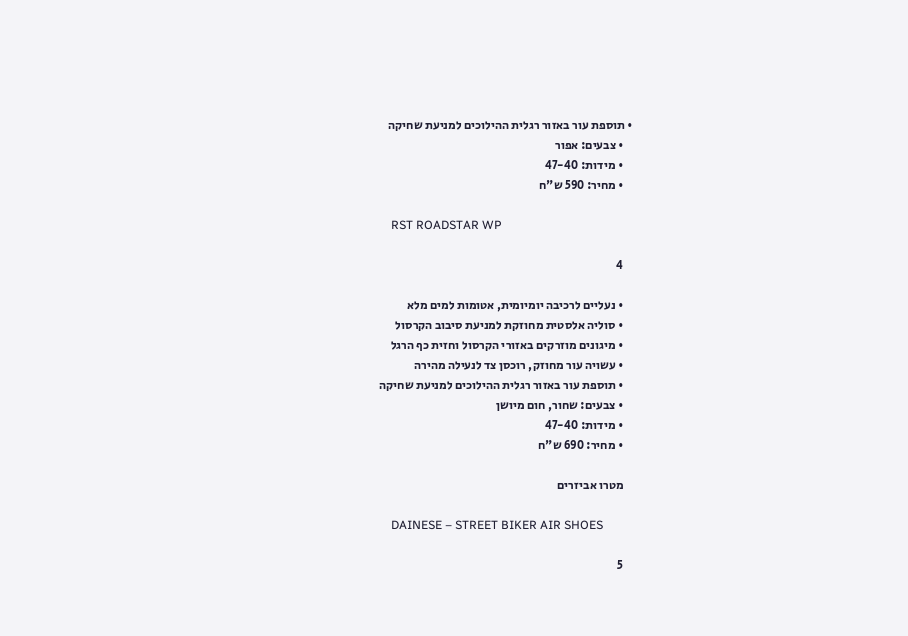• תוספת עור באזור רגלית ההילוכים למניעת שחיקה
    • צבעים: אפור
    • מידות: 47-40
    • מחיר: 590 ש"ח

    RST ROADSTAR WP

    4

    • נעליים לרכיבה יומיומית, אטומות למים מלא
    • סוליה אלסטית מחוזקת למניעת סיבוב הקרסול
    • מיגונים מוזרקים באזורי הקרסול וחזית כף הרגל
    • עשויה עור מחוזק, רוכסן צד לנעילה מהירה
    • תוספת עור באזור רגלית ההילוכים למניעת שחיקה
    • צבעים: שחור, חום מיושן
    • מידות: 47-40
    • מחיר: 690 ש"ח

    מטרו אביזרים

    DAINESE – STREET BIKER AIR SHOES

    5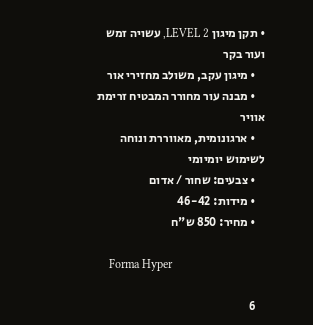• תקן מיגון LEVEL 2, עשויה זמש ועור בקר
    • מיגון עקב, משולב מחזירי אור
    • מבנה עור מחורר המבטיח זרימת אוויר
    • ארגונומית, מאווררת ונוחה לשימוש יומיומי
    • צבעים: שחור / אדום
    • מידות: 46-42
    • מחיר: 850 ש"ח

    Forma Hyper

    6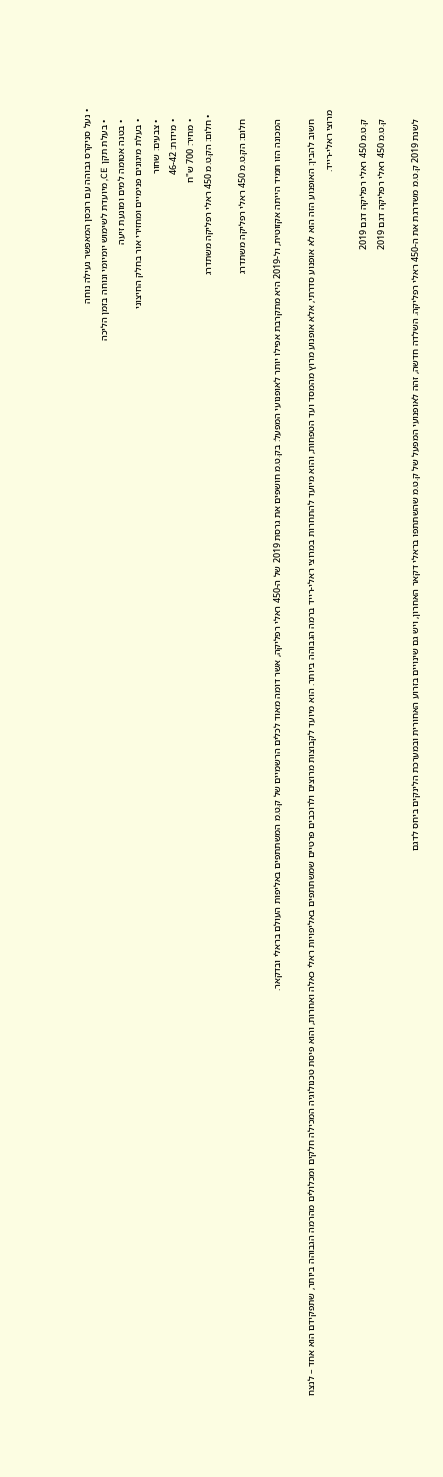• נעל סניקרס גבוהה עם רוכסן המאפשר נעילה נוחה
    • בעלת תקן CE, מיועדת לשימוש יומיומי ונוחה בזמן הליכה
    • בטנה אטומה למים ומונעת זיעה
    • בעלת מיגונים פנימיים ומחזירי אור בחלק החיצוני
    • צבעים: שחור
    • מידות: 46-42
    • מחיר: 700 ש"ח
  • חלום: הק.ט.מ 450 ראלי רפליקה משתדרג

    חלום: הק.ט.מ 450 ראלי רפליקה משתדרג

    המכונה הזו תמיד הייתה אקזוטית, ול-2019 היא מתקרבת אפילו יותר לאופנועי המפעל: בק.ט.מ חושפים את גרסת 2019 של ה-450 ראלי רפליקה, אשר דומה מאוד לכלים הרשמיים של ק.ט.מ המשתתפים באליפות העולם בראלי ובדקאר.

    חשוב להבין: האופנוע הזה הוא לא אופנוע סדרתי, אלא אופנוע מרוץ מהמסד ועד הטפחות, והוא מיועד להתחרות במרוצי ראלי-רייד ברמה הגבוהה ביותר. הוא מיועד לקבוצות מרוצים ולרוכבים פרטיים שמשתתפים באליפויות ראלי כאלה ואחרות, והוא פיסת טכנולוגיה המכילה חלקים ומכלולים מהרמה הגבוהה ביותר, שתפקידם הוא אחד – לנצח מרוצי ראלי-רייד.

    ק.ט.מ 450 ראלי רפליקה דגם 2019
    ק.ט.מ 450 ראלי רפליקה דגם 2019

    לשנת 2019 ק.ט.מ משדרגת את ה-450 ראלי רפליקה. השלדה חדשה, זהה לאופנועי המפעל של ק.ט.מ שהשתתפו בראלי דקאר האחרון, ויש גם שינויים בזרוע האחורית ובמערכת הלינקים ביחס לדגם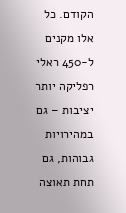הקודם. כל אלו מקנים ל-450 ראלי רפליקה יותר יציבות – גם במהירויות גבוהות, גם תחת תאוצה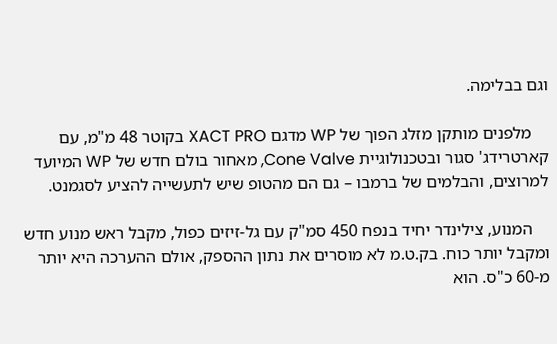וגם בבלימה.

    מלפנים מותקן מזלג הפוך של WP מדגם XACT PRO בקוטר 48 מ"מ, עם קארטרידג' סגור ובטכנולוגיית Cone Valve, מאחור בולם חדש של WP המיועד למרוצים, והבלמים של ברמבו – גם הם מהטופ שיש לתעשייה להציע לסגמנט.

    המנוע, צילינדר יחיד בנפח 450 סמ"ק עם גל-זיזים כפול, מקבל ראש מנוע חדש ומקבל יותר כוח. בק.ט.מ לא מוסרים את נתון ההספק, אולם ההערכה היא יותר מ-60 כ"ס. הוא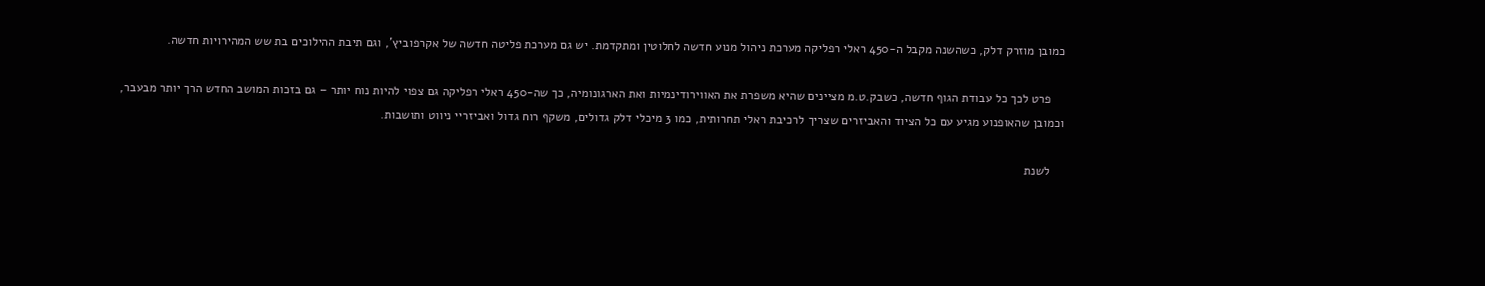כמובן מוזרק דלק, כשהשנה מקבל ה-450 ראלי רפליקה מערכת ניהול מנוע חדשה לחלוטין ומתקדמת. יש גם מערכת פליטה חדשה של אקרפוביץ', וגם תיבת ההילוכים בת שש המהירויות חדשה.

    פרט לכך כל עבודת הגוף חדשה, כשבק.ט.מ מציינים שהיא משפרת את האווירודינמיות ואת הארגונומיה, כך שה-450 ראלי רפליקה גם צפוי להיות נוח יותר – גם בזכות המושב החדש הרך יותר מבעבר, וכמובן שהאופנוע מגיע עם כל הציוד והאביזרים שצריך לרכיבת ראלי תחרותית, כמו 3 מיכלי דלק גדולים, משקף רוח גדול ואביזריי ניווט ותושבות.

    לשנת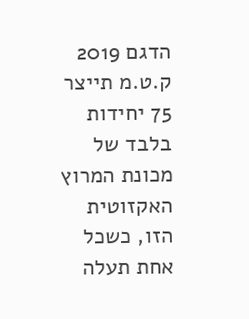הדגם 2019 ק.ט.מ תייצר 75 יחידות בלבד של מכונת המרוץ האקזוטית הזו, כשכל אחת תעלה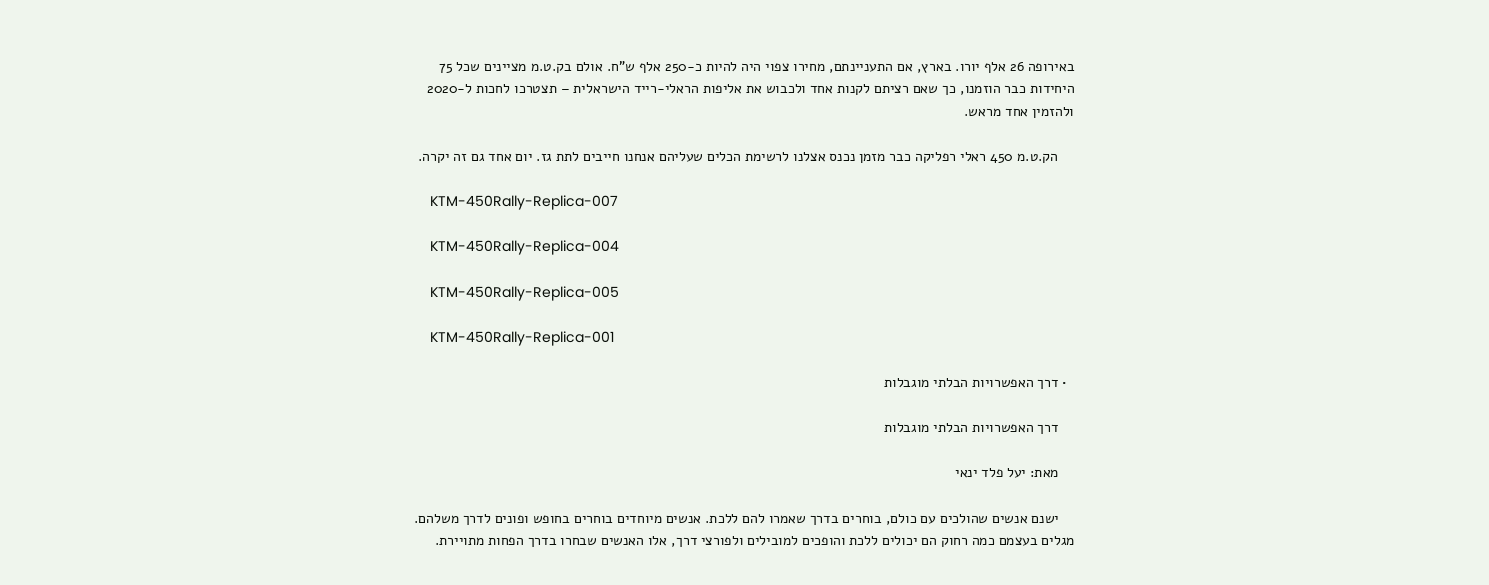באירופה 26 אלף יורו. בארץ, אם התעניינתם, מחירו צפוי היה להיות כ-250 אלף ש"ח. אולם בק.ט.מ מציינים שכל 75 היחידות כבר הוזמנו, כך שאם רציתם לקנות אחד ולכבוש את אליפות הראלי-רייד הישראלית – תצטרכו לחכות ל-2020 ולהזמין אחד מראש.

    הק.ט.מ 450 ראלי רפליקה כבר מזמן נכנס אצלנו לרשימת הכלים שעליהם אנחנו חייבים לתת גז. יום אחד גם זה יקרה.

    KTM-450Rally-Replica-007

    KTM-450Rally-Replica-004

    KTM-450Rally-Replica-005

    KTM-450Rally-Replica-001

  • דרך האפשרויות הבלתי מוגבלות

    דרך האפשרויות הבלתי מוגבלות

    מאת: יעל פלד ינאי

    ישנם אנשים שהולכים עם כולם, בוחרים בדרך שאמרו להם ללכת. אנשים מיוחדים בוחרים בחופש ופונים לדרך משלהם. מגלים בעצמם כמה רחוק הם יכולים ללכת והופכים למובילים ולפורצי דרך, אלו האנשים שבחרו בדרך הפחות מתויירת.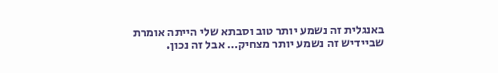באנגלית זה נשמע יותר טוב וסבתא שלי הייתה אומרת שביידיש זה נשמע יותר מצחיק… אבל זה נכון.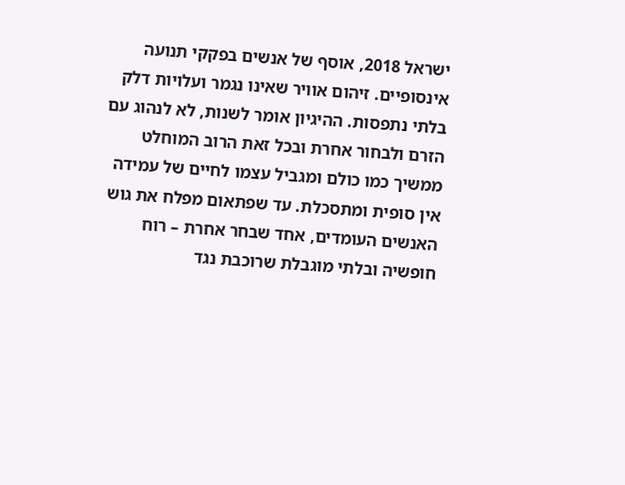ישראל 2018, אוסף של אנשים בפקקי תנועה אינסופיים. זיהום אוויר שאינו נגמר ועלויות דלק בלתי נתפסות. ההיגיון אומר לשנות, לא לנהוג עם הזרם ולבחור אחרת ובכל זאת הרוב המוחלט ממשיך כמו כולם ומגביל עצמו לחיים של עמידה אין סופית ומתסכלת. עד שפתאום מפלח את גוש האנשים העומדים, אחד שבחר אחרת – רוח חופשיה ובלתי מוגבלת שרוכבת נגד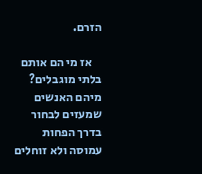הזרם.

    אז מי הם אותם בלתי מוגבלים? מיהם האנשים שמעזים לבחור בדרך הפחות עמוסה ולא זוחלים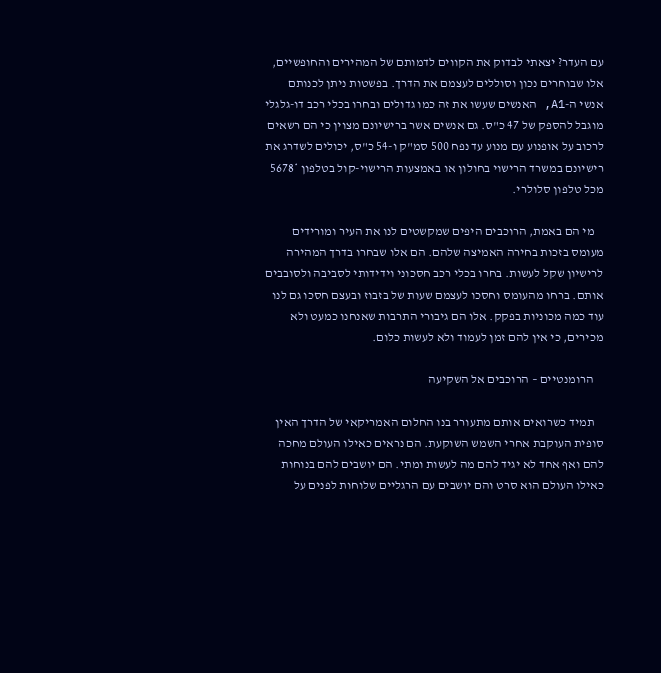עם העדר? יצאתי לבדוק את הקווים לדמותם של המהירים והחופשיים, אלו שבוחרים נכון וסוללים לעצמם את הדרך. בפשטות ניתן לכנותם אנשי ה-A1, האנשים שעשו את זה כמו גדולים ובחרו בכלי רכב דו-גלגלי מוגבל להספק של 47 כ"ס. גם אנשים אשר ברישיונם מצוין כי הם רשאים לרכוב על אופנוע עם מנוע עד נפח 500 סמ"ק ו-54 כ"ס, יכולים לשדרג את רישיונם במשרד הרישוי בחולון או באמצעות הרישוי-קול בטלפון *5678 מכל טלפון סלולרי.

    מי הם באמת, הרוכבים היפים שמקשטים לנו את העיר ומורידים מעומס בזכות בחירה האמיצה שלהם. הם אלו שבחרו בדרך המהירה לרישיון שקל לעשות. בחרו בכלי רכב חסכוני וידידותי לסביבה ולסובבים אותם. ברחו מהעומס וחסכו לעצמם שעות של בזבוז ובעצם חסכו גם לנו עוד כמה מכוניות בפקק. אלו הם גיבורי התרבות שאנחנו כמעט ולא מכירים, כי אין להם זמן לעמוד ולא לעשות כלום.

    הרומנטיים – הרוכבים אל השקיעה

    תמיד כשרואים אותם מתעורר בנו החלום האמריקאי של הדרך האין סופית העוקבת אחרי השמש השוקעת. הם נראים כאילו העולם מחכה להם ואף אחד לא יגיד להם מה לעשות ומתי. הם יושבים להם בנוחות כאילו העולם הוא סרט והם יושבים עם הרגליים שלוחות לפנים על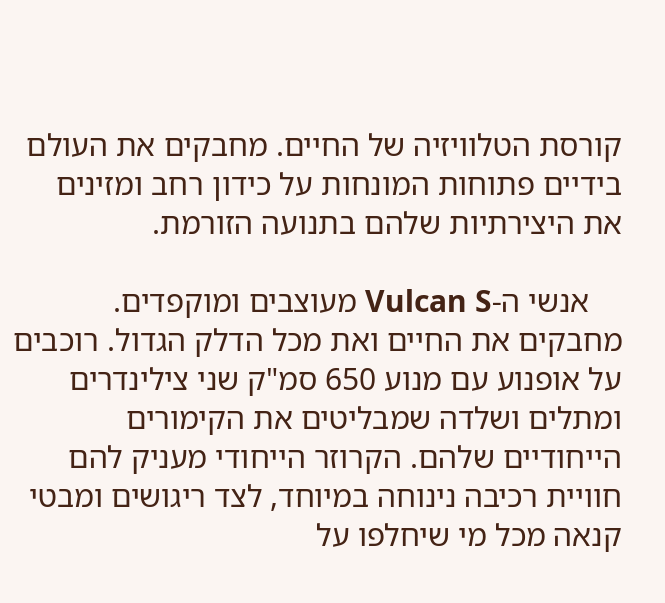קורסת הטלוויזיה של החיים. מחבקים את העולם בידיים פתוחות המונחות על כידון רחב ומזינים את היצירתיות שלהם בתנועה הזורמת.

    אנשי ה-Vulcan S מעוצבים ומוקפדים. מחבקים את החיים ואת מכל הדלק הגדול. רוכבים על אופנוע עם מנוע 650 סמ"ק שני צילינדרים ומתלים ושלדה שמבליטים את הקימורים הייחודיים שלהם. הקרוזר הייחודי מעניק להם חוויית רכיבה נינוחה במיוחד, לצד ריגושים ומבטי קנאה מכל מי שיחלפו על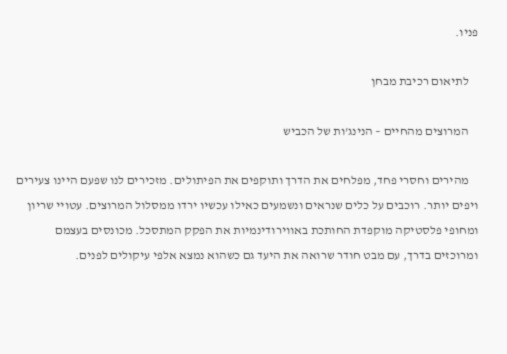פניו.

    לתיאום רכיבת מבחן

    המרוצים מהחיים – הנינג'ות של הכביש

    מהירים וחסרי פחד, מפלחים את הדרך ותוקפים את הפיתולים. מזכירים לנו שפעם היינו צעירים ויפים יותר. רוכבים על כלים שנראים ונשמעים כאילו עכשיו ירדו ממסלול המרוצים. עטויי שריון ומחופי פלסטיקה מוקפדת החותכת באווירודינמיות את הפקק המתסכל. מכונסים בעצמם ומרוכזים בדרך, עם מבט חודר שרואה את היעד גם כשהוא נמצא אלפי עיקולים לפנים.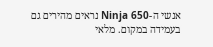אנשי ה-Ninja 650 נראים מהירים גם בעמידה במקום. מלאי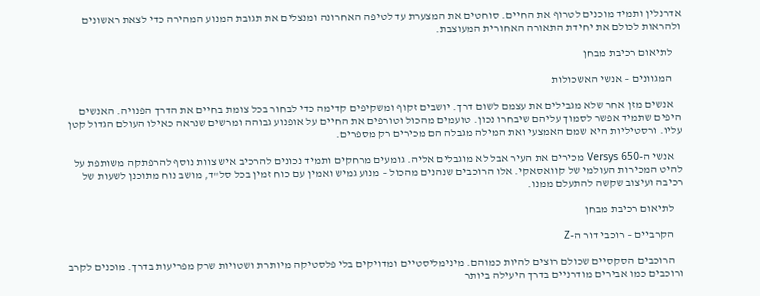אדרנלין ותמיד מוכנים לטרוף את החיים. סוחטים את המצערת עד לטיפה האחרונה ומנצלים את תגובת המנוע המהירה כדי לצאת ראשונים ולהראות לכולם את יחידת התאורה האחורית המעוצבת.

    לתיאום רכיבת מבחן

    המגוונים – אנשי האשכולות

    אנשים מזן אחר שלא מגבילים את עצמם לשום דרך. יושבים זקוף ומשקיפים קדימה כדי לבחור בכל צומת בחיים את הדרך הפנויה. האנשים היפים שתמיד אפשר לסמוך עליהם שיבחרו נכון. טועמים מהכול וטורפים את החיים על אופנוע גבוהה ומרשים שנראה כאילו העולם הגדול קטן עליו. ורסטיליות היא שמם האמצעי ואת המילה מגבלה הם מכירים רק מספרים.

    אנשי ה-Versys 650 מכירים את העיר אבל לא מוגבלים אליה. גומעים מרחקים ותמיד נכונים להרכיב איש צוות נוסף להרפתקה משותפת על להיט המכירות העולמי של קוואסאקי. אלו הרוכבים שנהנים מהכול – מנוע גמיש ואמין עם כוח זמין בכל סל"ד, מושב נוח מתוכנן לשעות של רכיבה ועיצוב שקשה להתעלם ממנו.

    לתיאום רכיבת מבחן

    הקרביים – רוכבי דור ה-Z

    הרוכבים הסקסיים שכולם רוצים להיות כמוהם. מינימליסטיים ומדויקים בלי פלסטיקה מיותרת ושטויות שרק מפריעות בדרך. מוכנים לקרב ורוכבים כמו אבירים מודרניים בדרך היעילה ביותר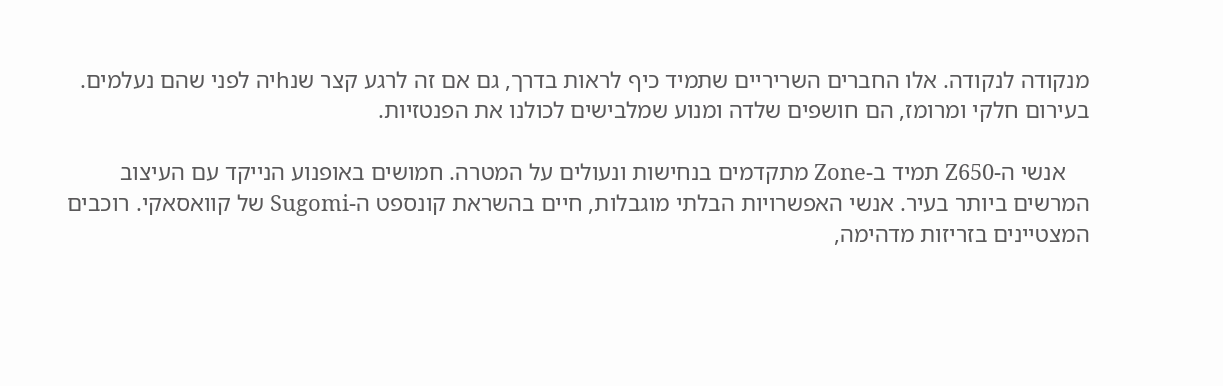מנקודה לנקודה. אלו החברים השריריים שתמיד כיף לראות בדרך, גם אם זה לרגע קצר שנhיה לפני שהם נעלמים. בעירום חלקי ומרומז, הם חושפים שלדה ומנוע שמלבישים לכולנו את הפנטזיות.

    אנשי ה-Z650 תמיד ב-Zone מתקדמים בנחישות ונעולים על המטרה. חמושים באופנוע הנייקד עם העיצוב המרשים ביותר בעיר. אנשי האפשרויות הבלתי מוגבלות, חיים בהשראת קונספט ה-Sugomi של קוואסאקי. רוכבים המצטיינים בזריזות מדהימה,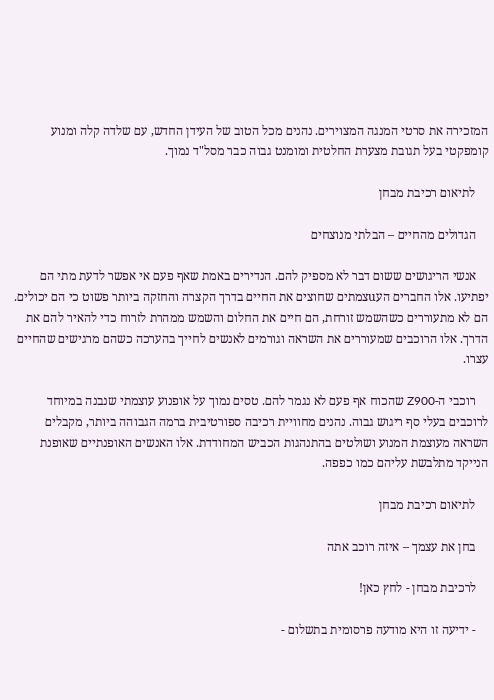המזכירה את סרטי המנגה המצוירים. נהנים מכל הטוב של העידן החדש, עם שלדה קלה ומנוע קומפקטי בעל תגובת מצערת החלטית ומומנט גבוה כבר מסל"ד נמוך.

    לתיאום רכיבת מבחן

    הגדולים מהחיים – הבלתי מנוצחים

    אנשי הריגושים ששום דבר לא מספיק להם. הנדירים באמת שאף פעם אי אפשר לדעת מתי הם יפתיעו. אלו החברים העuצמתים שחוצים את החיים בדרך הקצרה והחזקה ביותר פשוט כי הם יכולים. הם לא מתעוררים כשהשמש זורחת, הם חיים את החלום והשמש ממהרת לזרוח כדי להאיר להם את הדרך. אלו הרוכבים שמעוררים את השראה וגורמים לאנשים לחייך בהערכה כשהם מרגישים שהחיים עצרו.

    רוכבי ה-Z900 שהכוח אף פעם לא נגמר להם. טסים נמוך על אופנוע עוצמתי שנבנה במיוחד לרוכבים בעלי סף ריגוש גבוה. נהנים מחוויית רכיבה ספורטיבית ברמה הגבוהה ביותר, מקבלים השראה מעוצמת המנוע ושולטים בהתנהגות הכביש המחודדת. אלו האנשים האופנתיים שאופנת הנייקד מתלבשת עליהם כמו כפפה.

    לתיאום רכיבת מבחן

    בחן את עצמך – איזה רוכב אתה

    לרכיבת מבחן - לחץ כאן!

    - ידיעה זו היא מודעה פרסומית בתשלום -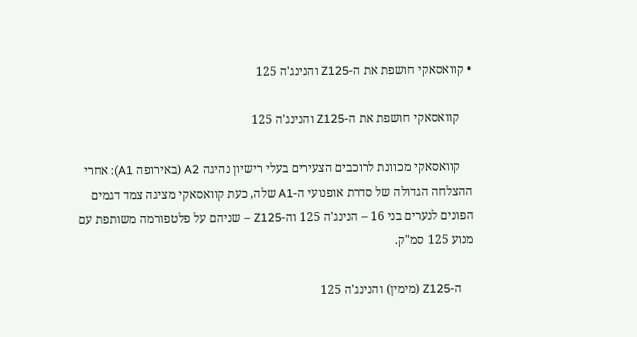• קוואסאקי חושפת את ה-Z125 והנינג'ה 125

    קוואסאקי חושפת את ה-Z125 והנינג'ה 125

    קוואסאקי מכוונת לרוכבים הצעירים בעלי רישיון נהיגה A2 (באירופה A1): אחרי ההצלחה הגדולה של סדרת אופנועי ה-A1 שלה, כעת קוואסאקי מציגה צמד דגמים הפונים לנערים בני 16 – הנינג'ה 125 וה-Z125 – שניהם על פלטפורמה משותפת עם מנוע 125 סמ"ק.

    ה-Z125 (מימין) והנינג'ה 125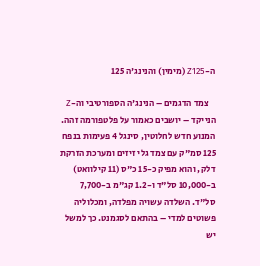ה-Z125 (מימין) והנינג'ה 125

    צמד הדגמים – הנינג'ה הספורטיבי וה-Z הנייקד – יושבים כאמור על פלטפורמה זהה. המנוע חדש לחלוטין, סינגל 4 פעימות בנפח 125 סמ"ק עם צמד גלי זיזים ומערכת הזרקת דלק, והוא מפיק כ-15 כ"ס (11 קילוואט) ב-10,000 סל"ד ו-1.2 קג"מ ב-7,700 סל"ד. השלדה עשויה מפלדה, ומכלוליה פשוטים למדי – בהתאם לסגמנט. כך למשל יש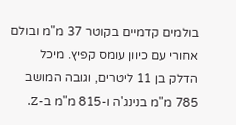בולמים קדמיים בקוטר 37 מ"מ ובולם אחורי עם כיוון עומס קפיץ. מיכל הדלק בן 11 ליטרים, וגובה המושב 785 מ"מ בנינג'ה ו-815 מ"מ ב-Z.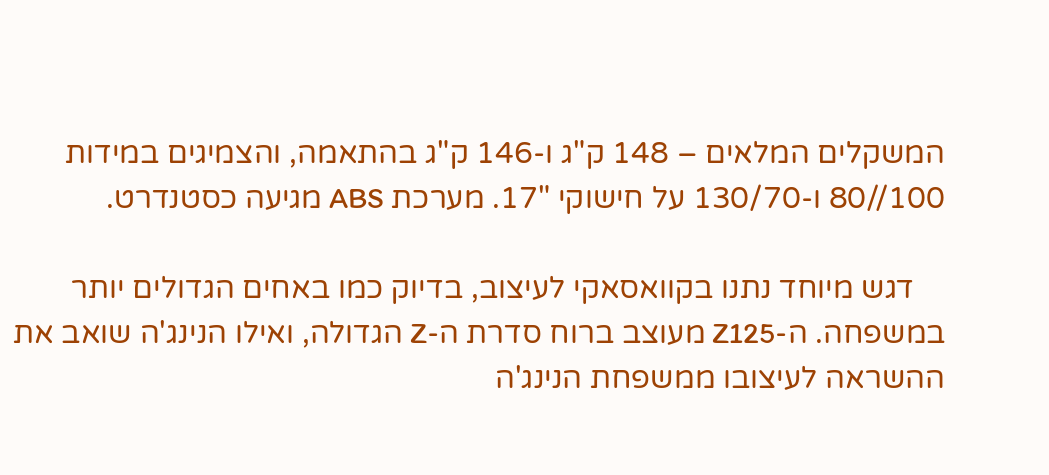המשקלים המלאים – 148 ק"ג ו-146 ק"ג בהתאמה, והצמיגים במידות 100//80 ו-130/70 על חישוקי "17. מערכת ABS מגיעה כסטנדרט.

    דגש מיוחד נתנו בקוואסאקי לעיצוב, בדיוק כמו באחים הגדולים יותר במשפחה. ה-Z125 מעוצב ברוח סדרת ה-Z הגדולה, ואילו הנינג'ה שואב את ההשראה לעיצובו ממשפחת הנינג'ה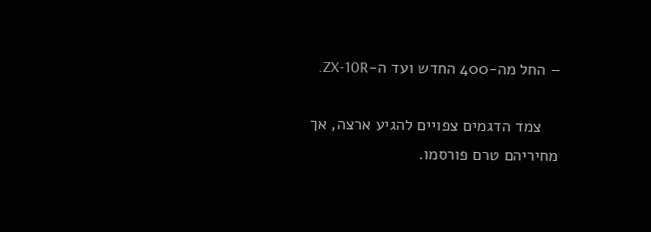– החל מה-400 החדש ועד ה-ZX-10R.

    צמד הדגמים צפויים להגיע ארצה, אך מחיריהם טרם פורסמו.